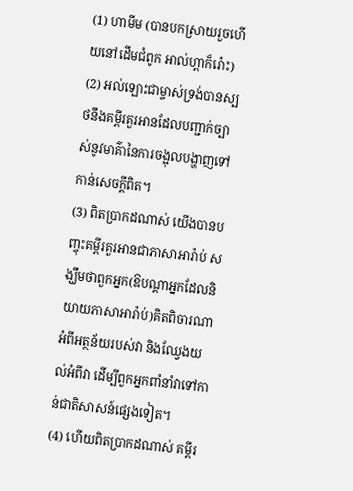(1) ហាមីម (បានបកស្រាយរួចហើយនៅដើមជំពូក អាល់ហ្ពាក៏រ៉ោះ)
(2) អល់ឡោះជាម្ចាស់ទ្រង់បានស្បថនឹងគម្ពីរគួរអានដែលបញ្ជាក់ច្បាស់នូវមាគ៌ានៃការចង្អុលបង្ហាញទៅកាន់សេចក្តីពិត។
(3) ពិតប្រាកដណាស់ យើងបានបញ្ចុះគម្ពីរគួរអានជាភាសាអារ៉ាប់ សង្ឃឹមថាពួកអ្នក(ឱបណ្តាអ្នកដែលនិយាយភាសាអារ៉ាប់)គិតពិចារណាអំពីអត្ថន័យរបស់វា និងឈ្វែងយល់អំពីវា ដើម្បីពួកអ្នកពាំនាំវាទៅកាន់ជាតិសាសន៍ផ្សេងទៀត។
(4) ហើយពិតប្រាកដណាស់ គម្ពីរ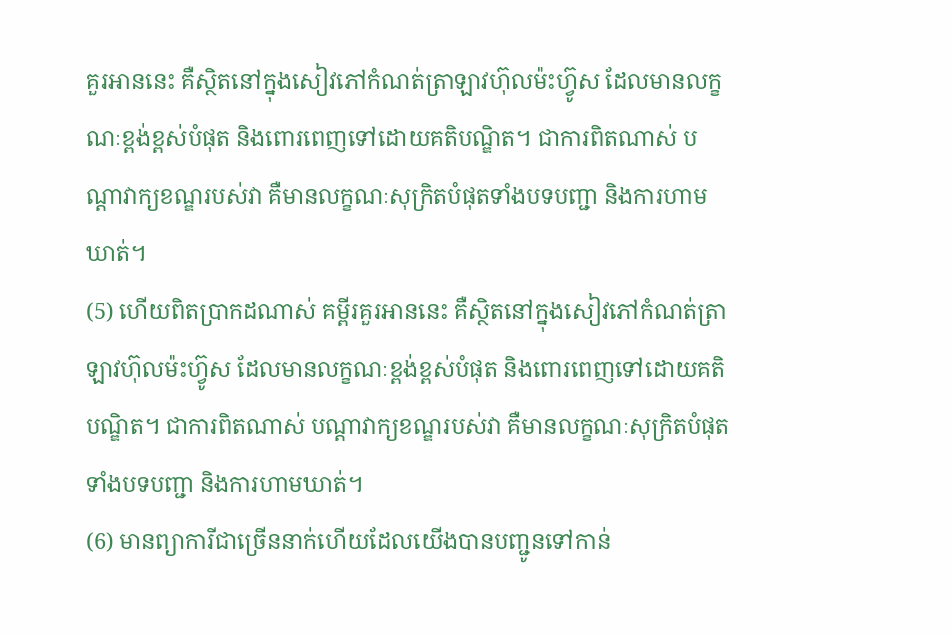គួរអាននេះ គឺស្ថិតនៅក្នុងសៀវភៅកំណត់ត្រាឡាវហ៊ុលម៉ះហ្វ៊ូស ដែលមានលក្ខណៈខ្ពង់ខ្ពស់បំផុត និងពោរពេញទៅដោយគតិបណ្ឌិត។ ជាការពិតណាស់ បណ្តាវាក្យខណ្ឌរបស់វា គឺមានលក្ខណៈសុក្រិតបំផុតទាំងបទបញ្ជា និងការហាមឃាត់។
(5) ហើយពិតប្រាកដណាស់ គម្ពីរគួរអាននេះ គឺស្ថិតនៅក្នុងសៀវភៅកំណត់ត្រាឡាវហ៊ុលម៉ះហ្វ៊ូស ដែលមានលក្ខណៈខ្ពង់ខ្ពស់បំផុត និងពោរពេញទៅដោយគតិបណ្ឌិត។ ជាការពិតណាស់ បណ្តាវាក្យខណ្ឌរបស់វា គឺមានលក្ខណៈសុក្រិតបំផុតទាំងបទបញ្ជា និងការហាមឃាត់។
(6) មានព្យាការីជាច្រើននាក់ហើយដែលយើងបានបញ្ជូនទៅកាន់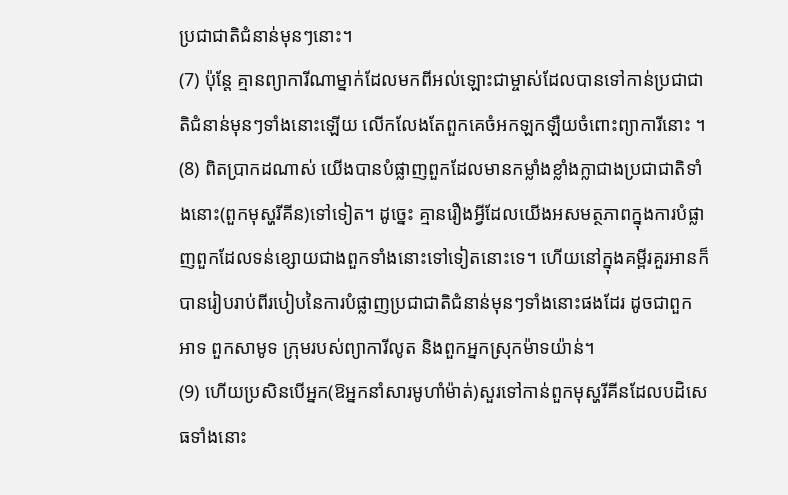ប្រជាជាតិជំនាន់មុនៗនោះ។
(7) ប៉ុន្តែ គ្មានព្យាការីណាម្នាក់ដែលមកពីអល់ឡោះជាម្ចាស់ដែលបានទៅកាន់ប្រជាជាតិជំនាន់មុនៗទាំងនោះឡើយ លើកលែងតែពួកគេចំអកឡកឡឺយចំពោះព្យាការីនោះ ។
(8) ពិតប្រាកដណាស់ យើងបានបំផ្លាញពួកដែលមានកម្លាំងខ្លាំងក្លាជាងប្រជាជាតិទាំងនោះ(ពួកមុស្ហរីគីន)ទៅទៀត។ ដូច្នេះ គ្មានរឿងអ្វីដែលយើងអសមត្ថភាពក្នុងការបំផ្លាញពួកដែលទន់ខ្សោយជាងពួកទាំងនោះទៅទៀតនោះទេ។ ហើយនៅក្នុងគម្ពីរគួរអានក៏បានរៀបរាប់ពីរបៀបនៃការបំផ្លាញប្រជាជាតិជំនាន់មុនៗទាំងនោះផងដែរ ដូចជាពួកអាទ ពួកសាមូទ ក្រុមរបស់ព្យាការីលូត និងពួកអ្នកស្រុកម៉ាទយ៉ាន់។
(9) ហើយប្រសិនបើអ្នក(ឱអ្នកនាំសារមូហាំម៉ាត់)សួរទៅកាន់ពួកមុស្ហរីគីនដែលបដិសេធទាំងនោះ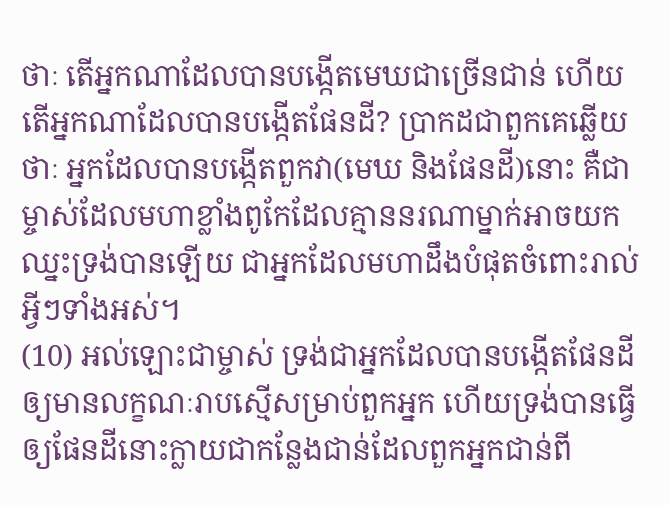ថាៈ តើអ្នកណាដែលបានបង្កើតមេឃជាច្រើនជាន់ ហើយតើអ្នកណាដែលបានបង្កើតផែនដី? ប្រាកដជាពួកគេឆ្លើយថាៈ អ្នកដែលបានបង្កើតពួកវា(មេឃ និងផែនដី)នោះ គឺជាម្ចាស់ដែលមហាខ្លាំងពូកែដែលគ្មាននរណាម្នាក់អាចយកឈ្នះទ្រង់បានឡើយ ជាអ្នកដែលមហាដឹងបំផុតចំពោះរាល់អ្វីៗទាំងអស់។
(10) អល់ឡោះជាម្ចាស់ ទ្រង់ជាអ្នកដែលបានបង្កើតផែនដីឲ្យមានលក្ខណៈរាបស្មើសម្រាប់ពួកអ្នក ហើយទ្រង់បានធ្វើឲ្យផែនដីនោះក្លាយជាកន្លែងជាន់ដែលពួកអ្នកជាន់ពី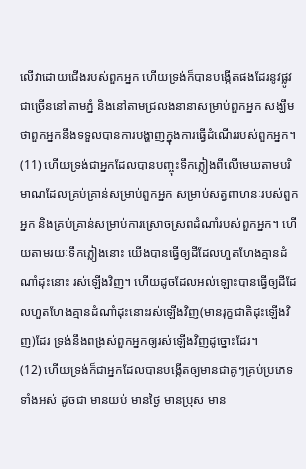លើវាដោយជើងរបស់ពួកអ្នក ហើយទ្រង់ក៏បានបង្កើតផងដែរនូវផ្លូវជាច្រើននៅតាមភ្នំ និងនៅតាមជ្រលងនានាសម្រាប់ពួកអ្នក សង្ឃឹមថាពួកអ្នកនឹងទទួលបានការបង្ហាញក្នុងការធ្វើដំណើររបស់ពួកអ្នក។
(11) ហើយទ្រង់ជាអ្នកដែលបានបញ្ចុះទឹកភ្លៀងពីលើមេឃតាមបរិមាណដែលគ្រប់គ្រាន់សម្រាប់ពួកអ្នក សម្រាប់សត្វពាហនៈរបស់ពួកអ្នក និងគ្រប់គ្រាន់សម្រាប់ការស្រោចស្រពដំណាំរបស់ពួកអ្នក។ ហើយតាមរយៈទឹកភ្លៀងនោះ យើងបានធ្វើឲ្យដីដែលហួតហែងគ្មានដំណាំដុះនោះ រស់ឡើងវិញ។ ហើយដូចដែលអល់ឡោះបានធ្វើឲ្យដីដែលហួតហែងគ្មានដំណាំដុះនោះរស់ឡើងវិញ(មានរុក្ខជាតិដុះឡើងវិញ)ដែរ ទ្រង់នឹងពង្រស់ពួកអ្នកឲ្យរស់ឡើងវិញដូច្នោះដែរ។
(12) ហើយទ្រង់ក៏ជាអ្នកដែលបានបង្កើតឲ្យមានជាគូៗគ្រប់ប្រភេទទាំងអស់ ដូចជា មានយប់ មានថ្ងៃ មានប្រុស មាន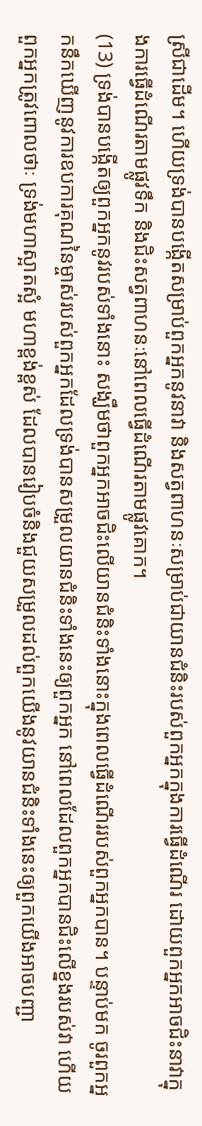ស្រីជាដើម។ ហើយទ្រង់បានបង្កើតសម្រាប់ពួកអ្នកនូវនាវា និងសត្វពាហនៈសម្រាប់ជាយានជំនិះរបស់ពួកអ្នកក្នុងការធ្វើដំណើរ ដោយពួកអ្នកអាចជិះនាវាក្នុងការធ្វើដំណើរតាមផ្លូវទឹក និងជិះសត្វពាហនៈនៅពេលធ្វើដំណើរតាមផ្លូវគោក។
(13) ទ្រង់បានបង្កើតឲ្យពួកអ្នកនូវរបស់ទាំងនោះ សង្ឃឹមថាពួកអ្នកអាចជិះលើយានជំនិះទាំងនោះក្នុងពេលធ្វើដំណើររបស់ពួកអ្នកបាន។ បន្ទាប់មក ចូរពួកអ្នកនឹកឃើញនូវការឧបការគុណនៃម្ចាស់របស់ពួកអ្នកដែលទ្រង់បានសម្រួលយានជំនិះទាំងនេះឲ្យពួកអ្នក នៅពេលដែលពួកអ្នកបានជិះលើខ្នងរបស់វា ហើយពួកអ្នកត្រូវពោលថាៈ ទ្រង់មហាស្អាតស្អំ មហាខ្ពង់ខ្ពស់ ដែលបានរៀបចំនិងជួយសម្រួលដល់ពួកយើងនូវយានជំនិះទាំងនេះឲ្យពួកយើងអាចបញ្ជា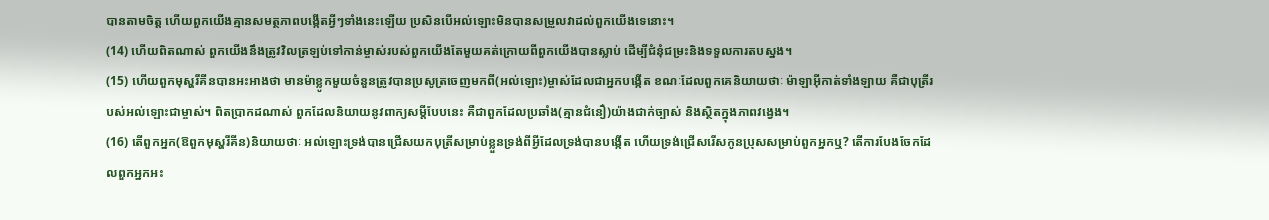បានតាមចិត្ត ហើយពួកយើងគ្មានសមត្ថភាពបង្កើតអ្វីៗទាំងនេះឡើយ ប្រសិនបើអល់ឡោះមិនបានសម្រួលវាដល់ពួកយើងទេនោះ។
(14) ហើយពិតណាស់ ពួកយើងនឹងត្រូវវិលត្រឡប់ទៅកាន់ម្ចាស់របស់ពួកយើងតែមួយគត់ក្រោយពីពួកយើងបានស្លាប់ ដើម្បីជំនុំជម្រះនិងទទួលការតបស្នង។
(15) ហើយពួកមុស្ហរីគីនបានអះអាងថា មានម៉ាខ្លូកមួយចំនួនត្រូវបានប្រសូត្រចេញមកពី(អល់ឡោះ)ម្ចាស់ដែលជាអ្នកបង្កើត ខណៈដែលពួកគេនិយាយថាៈ ម៉ាឡាអ៊ីកាត់ទាំងឡាយ គឺជាបុត្រីរបស់អល់ឡោះជាម្ចាស់។ ពិតប្រាកដណាស់ ពួកដែលនិយាយនូវពាក្យសម្តីបែបនេះ គឺជាពួកដែលប្រឆាំង(គ្មានជំនឿ)យ៉ាងជាក់ច្បាស់ និងស្ថិតក្នុងភាពវង្វេង។
(16) តើពួកអ្នក(ឱពួកមុស្ហរីគីន)និយាយថាៈ អល់ឡោះទ្រង់បានជ្រើសយកបុត្រីសម្រាប់ខ្លួនទ្រង់ពីអ្វីដែលទ្រង់បានបង្កើត ហើយទ្រង់ជ្រើសរើសកូនប្រុសសម្រាប់ពួកអ្នកឬ? តើការបែងចែកដែលពួកអ្នកអះ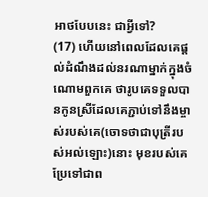អាថបែបនេះ ជាអ្វីទៅ?
(17) ហើយនៅពេលដែលគេផ្តល់ដំណឹងដល់នរណាម្នាក់ក្នុងចំណោមពួកគេ ថារូបគេទទួលបានកូនស្រីដែលគេភ្ជាប់ទៅនឹងម្ចាស់របស់គេ(ចោទថាជាបុត្រីរបស់អល់ឡោះ)នោះ មុខរបស់គេប្រែទៅជាព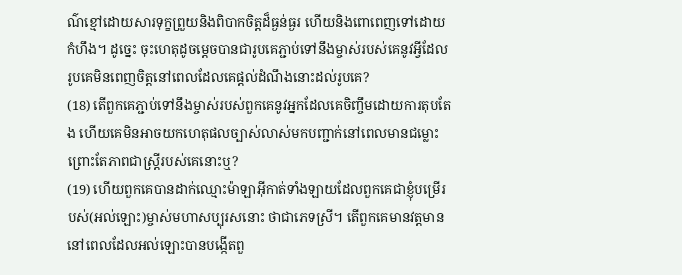ណ៌ខ្មៅដោយសារទុក្ខព្រួយនិងពិបាកចិត្តដ៏ធ្ងន់ធ្ងរ ហើយនិងពោពេញទៅដោយកំហឹង។ ដូច្នេះ ចុះហេតុដូចម្តេចបានជារូបគេភ្ជាប់ទៅនឹងម្ចាស់របស់គេនូវអ្វីដែលរូបគេមិនពេញចិត្តនៅពេលដែលគេផ្តល់ដំណឹងនោះដល់រូបគេ?
(18) តើពួកគេភ្ជាប់ទៅនឹងម្ចាស់របស់ពួកគេនូវអ្នកដែលគេចិញ្ចឹមដោយការតុបតែង ហើយគេមិនអាចយកហេតុផលច្បាស់លាស់មកបញ្ជាក់នៅពេលមានជម្លោះ ព្រោះតែភាពជាស្ត្រីរបស់គេនោះឬ?
(19) ហើយពួកគេបានដាក់ឈ្មោះម៉ាឡាអ៊ីកាត់ទាំងឡាយដែលពួកគេជាខ្ញុំបម្រើរបស់(អល់ឡោះ)ម្ចាស់មហាសប្បុរសនោះ ថាជាភេទស្រី។ តើពួកគេមានវត្តមាននៅពេលដែលអល់ឡោះបានបង្កើតពួ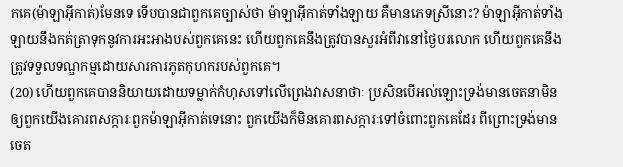កគេ(ម៉ាឡាអ៊ីកាត់)មែនទេ ទើបបានជាពួកគេច្បាស់ថា ម៉ាឡាអ៊ីកាត់ទាំងឡាយ គឺមានភេទស្រីនោះ? ម៉ាឡាអ៊ីកាត់ទាំងឡាយនឹងកត់ត្រាទុកនូវការអះអាងបស់ពួកគេនេះ ហើយពួកគេនឹងត្រូវបានសួរអំពីវានៅថ្ងៃបរលោក ហើយពួកគេនឹងត្រូវទទួលទណ្ឌកម្មដោយសារការភូតកុហករបស់ពួកគេ។
(20) ហើយពួកគេបាននិយាយដោយទម្លាក់កំហុសទៅលើព្រេងវាសនាថាៈ ប្រសិនបើអល់ឡោះទ្រង់មានចេតនាមិនឲ្យពួកយើងគោរពសក្ការៈពួកម៉ាឡាអ៊ីកាត់ទេនោះ ពួកយើងក៏មិនគោរពសក្ការៈទៅចំពោះពួកគេដែរ ពីព្រោះទ្រង់មានចេត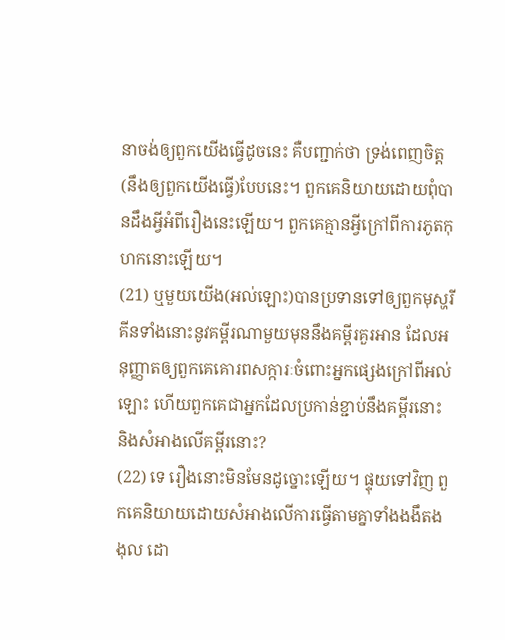នាចង់ឲ្យពួកយើងធ្វើដូចនេះ គឺបញ្ជាក់ថា ទ្រង់ពេញចិត្ត(នឹងឲ្យពួកយើងធ្វើ)បែបនេះ។ ពួកគេនិយាយដោយពុំបានដឹងអ្វីអំពីរឿងនេះឡើយ។ ពួកគេគ្មានអ្វីក្រៅពីការភូតកុហកនោះឡើយ។
(21) ឬមួយយើង(អល់ឡោះ)បានប្រទានទៅឲ្យពួកមុស្ហរីគីនទាំងនោះនូវគម្ពីរណាមួយមុននឹងគម្ពីរគួរអាន ដែលអនុញ្ញាតឲ្យពួកគេគោរពសក្ការៈចំពោះអ្នកផ្សេងក្រៅពីអល់ឡោះ ហើយពួកគេជាអ្នកដែលប្រកាន់ខ្ជាប់នឹងគម្ពីរនោះ និងសំអាងលើគម្ពីរនោះ?
(22) ទេ រឿងនោះមិនមែនដូច្នោះឡើយ។ ផ្ទុយទៅវិញ ពួកគេនិយាយដោយសំអាងលើការធ្វើតាមគ្នាទាំងងងឹតងងុល ដោ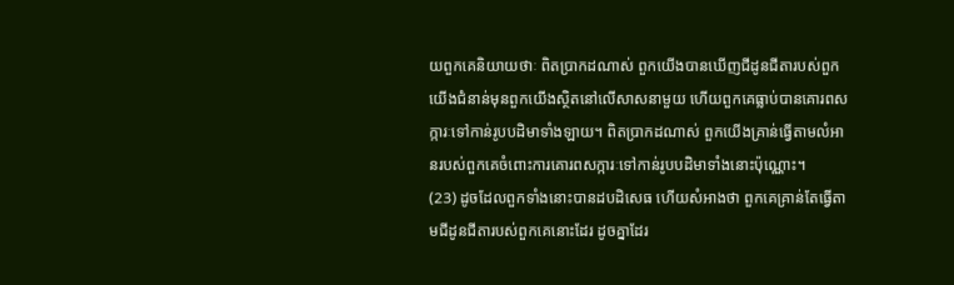យពួកគេនិយាយថាៈ ពិតប្រាកដណាស់ ពួកយើងបានឃើញជីដូនជីតារបស់ពួកយើងជំនាន់មុនពួកយើងស្ថិតនៅលើសាសនាមួយ ហើយពួកគេធ្លាប់បានគោរពសក្ការៈទៅកាន់រូបបដិមាទាំងឡាយ។ ពិតប្រាកដណាស់ ពួកយើងគ្រាន់ធ្វើតាមលំអានរបស់ពួកគេចំពោះការគោរពសក្ការៈទៅកាន់រូបបដិមាទាំងនោះប៉ុណ្ណោះ។
(23) ដូចដែលពួកទាំងនោះបានដបដិសេធ ហើយសំអាងថា ពួកគេគ្រាន់តែធ្វើតាមជីដូនជីតារបស់ពួកគេនោះដែរ ដូចគ្នាដែរ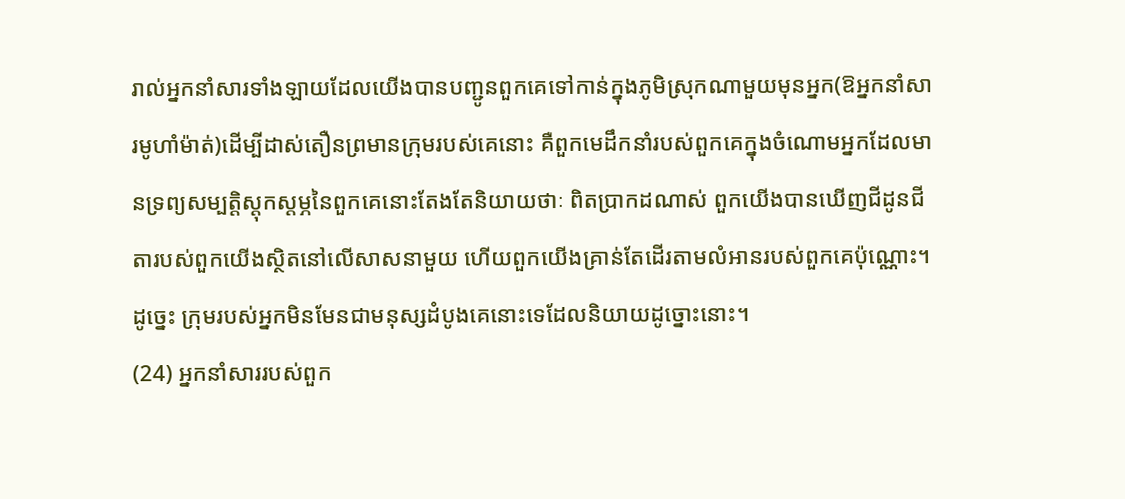រាល់អ្នកនាំសារទាំងឡាយដែលយើងបានបញ្ជូនពួកគេទៅកាន់ក្នុងភូមិស្រុកណាមួយមុនអ្នក(ឱអ្នកនាំសារមូហាំម៉ាត់)ដើម្បីដាស់តឿនព្រមានក្រុមរបស់គេនោះ គឺពួកមេដឹកនាំរបស់ពួកគេក្នុងចំណោមអ្នកដែលមានទ្រព្យសម្បត្តិស្តុកស្តម្ភនៃពួកគេនោះតែងតែនិយាយថាៈ ពិតប្រាកដណាស់ ពួកយើងបានឃើញជីដូនជីតារបស់ពួកយើងស្ថិតនៅលើសាសនាមួយ ហើយពួកយើងគ្រាន់តែដើរតាមលំអានរបស់ពួកគេប៉ុណ្ណោះ។ ដូច្នេះ ក្រុមរបស់អ្នកមិនមែនជាមនុស្សដំបូងគេនោះទេដែលនិយាយដូច្នោះនោះ។
(24) អ្នកនាំសាររបស់ពួក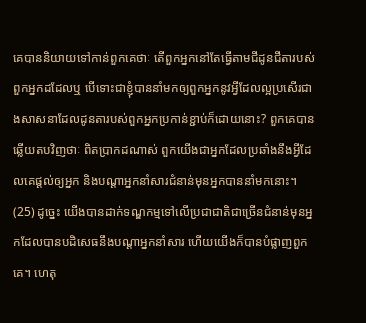គេបាននិយាយទៅកាន់ពួកគេថាៈ តើពួកអ្នកនៅតែធ្វើតាមជីដូនជីតារបស់ពួកអ្នកដដែលឬ បើទោះជាខ្ញុំបាននាំមកឲ្យពួកអ្នកនូវអ្វីដែលល្អប្រសើរជាងសាសនាដែលដូនតារបស់ពួកអ្នកប្រកាន់ខ្ជាប់ក៏ដោយនោះ? ពួកគេបានឆ្លើយតបវិញថាៈ ពិតប្រាកដណាស់ ពួកយើងជាអ្នកដែលប្រឆាំងនឹងអ្វីដែលគេផ្តល់ឲ្យអ្នក និងបណ្តាអ្នកនាំសារជំនាន់មុនអ្នកបាននាំមកនោះ។
(25) ដូច្នេះ យើងបានដាក់ទណ្ឌកម្មទៅលើប្រជាជាតិជាច្រើនជំនាន់មុនអ្នកដែលបានបដិសេធនឹងបណ្តាអ្នកនាំសារ ហើយយើងក៏បានបំផ្លាញពួកគេ។ ហេតុ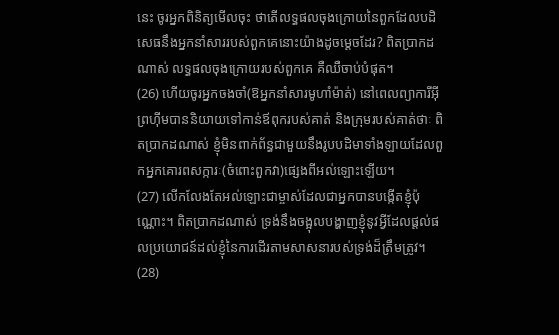នេះ ចូរអ្នកពិនិត្យមើលចុះ ថាតើលទ្ធផលចុងក្រោយនៃពួកដែលបដិសេធនឹងអ្នកនាំសាររបស់ពួកគេនោះយ៉ាងដូចម្តេចដែរ? ពិតប្រាកដណាស់ លទ្ធផលចុងក្រោយរបស់ពួកគេ គឺឈឺចាប់បំផុត។
(26) ហើយចូរអ្នកចងចាំ(ឱអ្នកនាំសារមូហាំម៉ាត់) នៅពេលព្យាការីអ៊ីព្រហ៊ីមបាននិយាយទៅកាន់ឪពុករបស់គាត់ និងក្រុមរបស់គាត់ថាៈ ពិតប្រាកដណាស់ ខ្ញុំមិនពាក់ព័ន្ធជាមួយនឹងរូបបដិមាទាំងឡាយដែលពួកអ្នកគោរពសក្ការៈ(ចំពោះពួកវា)ផ្សេងពីអល់ឡោះឡើយ។
(27) លើកលែងតែអល់ឡោះជាម្ចាស់ដែលជាអ្នកបានបង្កើតខ្ញុំប៉ុណ្ណោះ។ ពិតប្រាកដណាស់ ទ្រង់នឹងចង្អុលបង្ហាញខ្ញុំនូវអ្វីដែលផ្តល់ផលប្រយោជន៍ដល់ខ្ញុំនៃការដើរតាមសាសនារបស់ទ្រង់ដ៏ត្រឹមត្រូវ។
(28)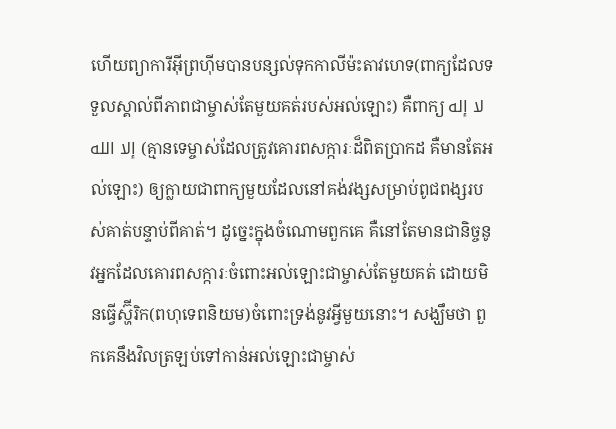ហើយព្យាការីអ៊ីព្រហ៊ីមបានបន្សល់ទុកកាលីម៉ះតាវហេទ(ពាក្យដែលទទួលស្គាល់ពីភាពជាម្ចាស់តែមួយគត់របស់អល់ឡោះ) គឺពាក្យ لا إله إلا الله (គ្មានទេម្ចាស់ដែលត្រូវគោរពសក្ការៈដ៏ពិតប្រាកដ គឺមានតែអល់ឡោះ) ឲ្យក្លាយជាពាក្យមួយដែលនៅគង់វង្សសម្រាប់ពូជពង្សរបស់គាត់បន្ទាប់ពីគាត់។ ដូច្នេះក្នុងចំណោមពួកគេ គឺនៅតែមានជានិច្ចនូវអ្នកដែលគោរពសក្ការៈចំពោះអល់ឡោះជាម្ចាស់តែមួយគត់ ដោយមិនធ្វើស្ហ៊ីរិក(ពហុទេពនិយម)ចំពោះទ្រង់នូវអ្វីមួយនោះ។ សង្ឃឹមថា ពួកគេនឹងវិលត្រឡប់ទៅកាន់អល់ឡោះជាម្ចាស់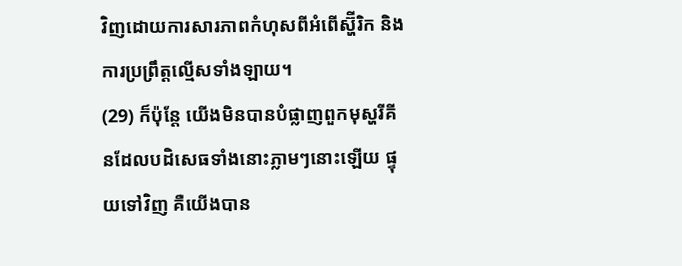វិញដោយការសារភាពកំហុសពីអំពើស្ហ៊ីរិក និងការប្រព្រឹត្តល្មើសទាំងឡាយ។
(29) ក៏ប៉ុន្តែ យើងមិនបានបំផ្លាញពួកមុស្ហរីគីនដែលបដិសេធទាំងនោះភ្លាមៗនោះឡើយ ផ្ទុយទៅវិញ គឺយើងបាន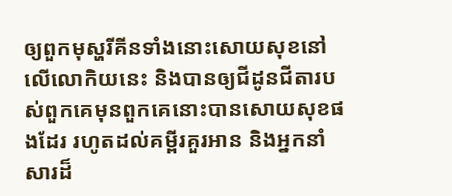ឲ្យពួកមុស្ហរីគីនទាំងនោះសោយសុខនៅលើលោកិយនេះ និងបានឲ្យជីដូនជីតារបស់ពួកគេមុនពួកគេនោះបានសោយសុខផងដែរ រហូតដល់គម្ពីរគួរអាន និងអ្នកនាំសារដ៏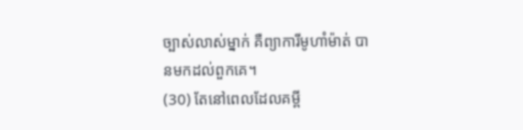ច្បាស់លាស់ម្នាក់ គឺព្យាការីមូហាំម៉ាត់ បានមកដល់ពួកគេ។
(30) តែនៅពេលដែលគម្ពី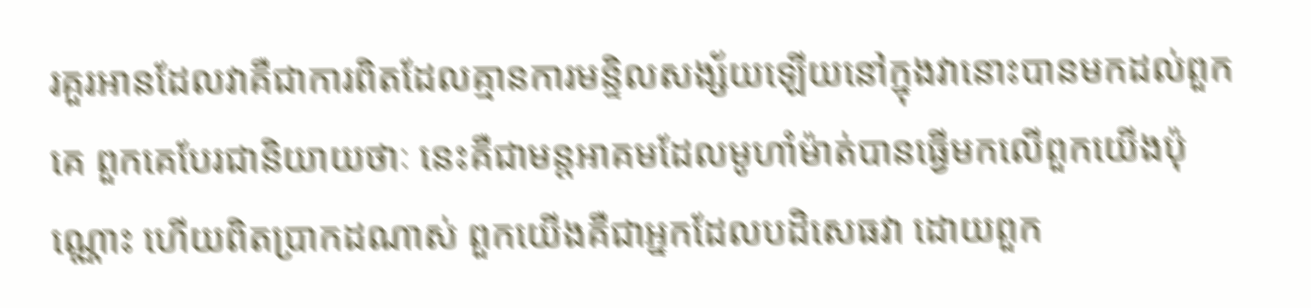រគួរអានដែលវាគឺជាការពិតដែលគ្មានការមន្ទិលសង្ស័យឡើយនៅក្នុងវានោះបានមកដល់ពួកគេ ពួកគេបែរជានិយាយថាៈ នេះគឺជាមន្តអាគមដែលមូហាំម៉ាត់បានធ្វើមកលើពួកយើងប៉ុណ្ណោះ ហើយពិតប្រាកដណាស់ ពួកយើងគឺជាអ្នកដែលបដិសេធវា ដោយពួក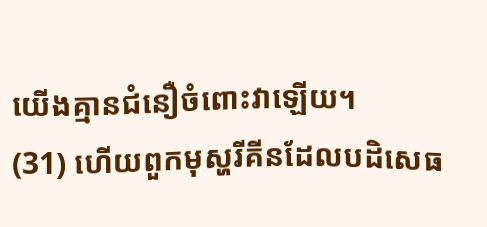យើងគ្មានជំនឿចំពោះវាឡើយ។
(31) ហើយពួកមុស្ហរីគីនដែលបដិសេធ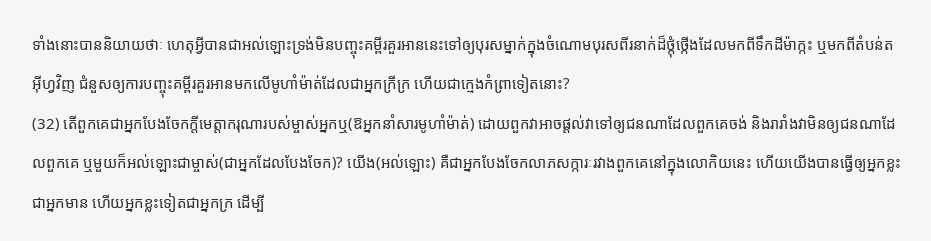ទាំងនោះបាននិយាយថាៈ ហេតុអ្វីបានជាអល់ឡោះទ្រង់មិនបញ្ចុះគម្ពីរគួរអាននេះទៅឲ្យបុរសម្នាក់ក្នុងចំណោមបុរសពីរនាក់ដ៏ថ្កុំថ្កើងដែលមកពីទឹកដីម៉ាក្កះ ឬមកពីតំបន់តអ៊ីហ្វវិញ ជំនួសឲ្យការបញ្ចុះគម្ពីរគួរអានមកលើមូហាំម៉ាត់ដែលជាអ្នកក្រីក្រ ហើយជាក្មេងកំព្រាទៀតនោះ?
(32) តើពួកគេជាអ្នកបែងចែកក្តីមេត្តាករុណារបស់ម្ចាស់អ្នកឬ(ឱអ្នកនាំសារមូហាំម៉ាត់) ដោយពួកវាអាចផ្តល់វាទៅឲ្យជនណាដែលពួកគេចង់ និងរារាំងវាមិនឲ្យជនណាដែលពួកគេ ឬមួយក៏អល់ឡោះជាម្ចាស់(ជាអ្នកដែលបែងចែក)? យើង(អល់ឡោះ) គឺជាអ្នកបែងចែកលាភសក្ការៈរវាងពួកគេនៅក្នុងលោកិយនេះ ហើយយើងបានធ្វើឲ្យអ្នកខ្លះជាអ្នកមាន ហើយអ្នកខ្លះទៀតជាអ្នកក្រ ដើម្បី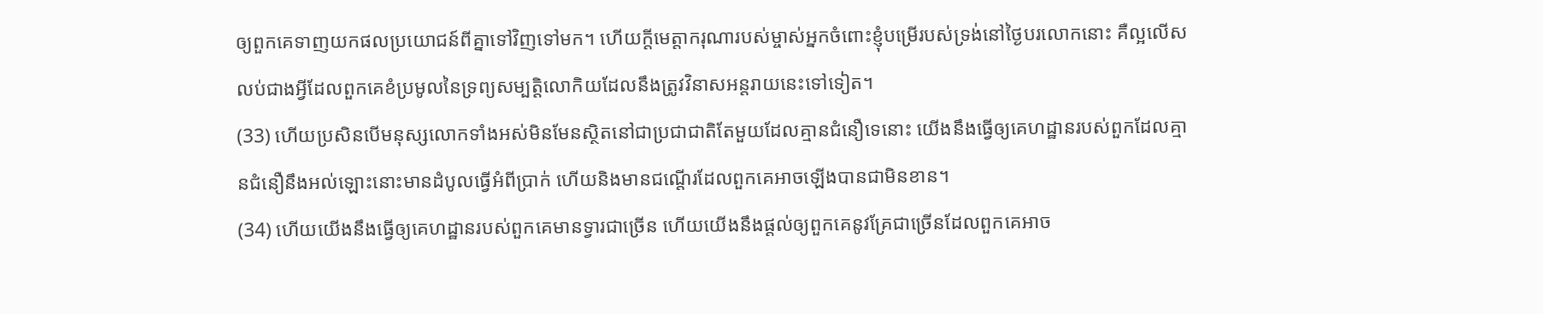ឲ្យពួកគេទាញយកផលប្រយោជន៍ពីគ្នាទៅវិញទៅមក។ ហើយក្តីមេត្តាករុណារបស់ម្ចាស់អ្នកចំពោះខ្ញុំបម្រើរបស់ទ្រង់នៅថ្ងៃបរលោកនោះ គឺល្អលើសលប់ជាងអ្វីដែលពួកគេខំប្រមូលនៃទ្រព្យសម្បត្តិលោកិយដែលនឹងត្រូវវិនាសអន្តរាយនេះទៅទៀត។
(33) ហើយប្រសិនបើមនុស្សលោកទាំងអស់មិនមែនស្ថិតនៅជាប្រជាជាតិតែមួយដែលគ្មានជំនឿទេនោះ យើងនឹងធ្វើឲ្យគេហដ្ឋានរបស់ពួកដែលគ្មានជំនឿនឹងអល់ឡោះនោះមានដំបូលធ្វើអំពីប្រាក់ ហើយនិងមានជណ្តើរដែលពួកគេអាចឡើងបានជាមិនខាន។
(34) ហើយយើងនឹងធ្វើឲ្យគេហដ្ឋានរបស់ពួកគេមានទ្វារជាច្រើន ហើយយើងនឹងផ្តល់ឲ្យពួកគេនូវគ្រែជាច្រើនដែលពួកគេអាច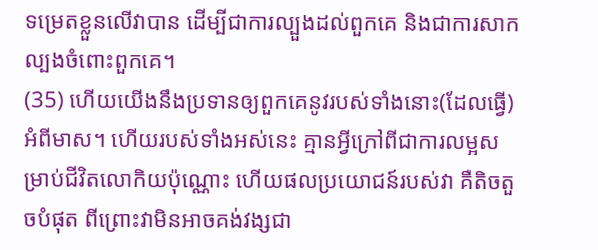ទម្រេតខ្លួនលើវាបាន ដើម្បីជាការល្បួងដល់ពួកគេ និងជាការសាកល្បងចំពោះពួកគេ។
(35) ហើយយើងនឹងប្រទានឲ្យពួកគេនូវរបស់ទាំងនោះ(ដែលធ្វើ)អំពីមាស។ ហើយរបស់ទាំងអស់នេះ គ្មានអ្វីក្រៅពីជាការលម្អសម្រាប់ជីវិតលោកិយប៉ុណ្ណោះ ហើយផលប្រយោជន៍របស់វា គឺតិចតួចបំផុត ពីព្រោះវាមិនអាចគង់វង្សជា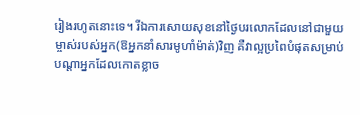រៀងរហូតនោះទេ។ រីឯការសោយសុខនៅថ្ងៃបរលោកដែលនៅជាមួយម្ចាស់របស់អ្នក(ឱអ្នកនាំសារមូហាំម៉ាត់)វិញ គឺវាល្អប្រពៃបំផុតសម្រាប់បណ្តាអ្នកដែលកោតខ្លាច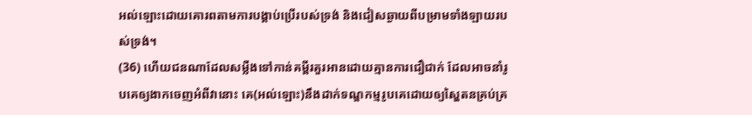អល់ឡោះដោយគោរពតាមការបង្គាប់ប្រើរបស់ទ្រង់ និងជៀសឆ្ងាយពីបម្រាមទាំងឡាយរបស់ទ្រង់។
(36) ហើយជនណាដែលសម្លឺងទៅកាន់គម្ពីរគួរអានដោយគ្មានការជឿជាក់ ដែលអាចនាំរូបគេឲ្យងាកចេញអំពីវានោះ គេ(អល់ឡោះ)នឹងដាក់ទណ្ឌកម្មរូបគេដោយឲ្យស្ហៃតនគ្រប់គ្រ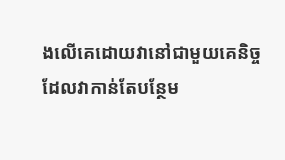ងលើគេដោយវានៅជាមួយគេនិច្ច ដែលវាកាន់តែបន្ថែម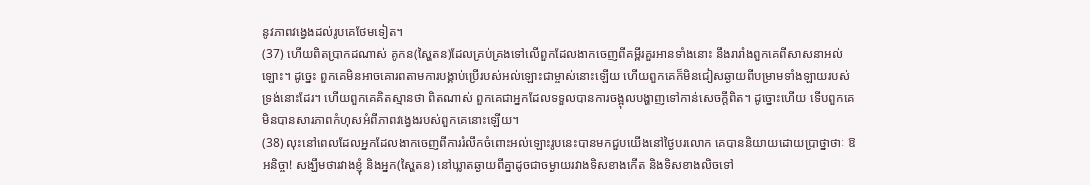នូវភាពវង្វេងដល់រូបគេថែមទៀត។
(37) ហើយពិតប្រាកដណាស់ គូកន(ស្ហៃតន)ដែលគ្រប់គ្រងទៅលើពួកដែលងាកចេញពីគម្ពីរគួរអានទាំងនោះ នឹងរារាំងពួកគេពីសាសនាអល់ឡោះ។ ដូច្នេះ ពួកគេមិនអាចគោរពតាមការបង្គាប់ប្រើរបស់អល់ឡោះជាម្ចាស់នោះឡើយ ហើយពួកគេក៏មិនជៀសឆ្ងាយពីបម្រាមទាំងឡាយរបស់ទ្រង់នោះដែរ។ ហើយពួកគេគិតស្មានថា ពិតណាស់ ពួកគេជាអ្នកដែលទទួលបានការចង្អុលបង្ហាញទៅកាន់សេចក្តីពិត។ ដូច្នោះហើយ ទើបពួកគេមិនបានសារភាពកំហុសអំពីភាពវង្វេងរបស់ពួកគេនោះឡើយ។
(38) លុះនៅពេលដែលអ្នកដែលងាកចេញពីការរំលឹកចំពោះអល់ឡោះរូបនេះបានមកជួបយើងនៅថ្ងៃបរលោក គេបាននិយាយដោយប្រាថ្នាថាៈ ឱអនិច្ចា! សង្ឃឹមថារវាងខ្ញុំ និងអ្នក(ស្ហៃតន) នៅឃ្លាតឆ្ងាយពីគ្នាដូចជាចម្ងាយរវាងទិសខាងកើត និងទិសខាងលិចទៅ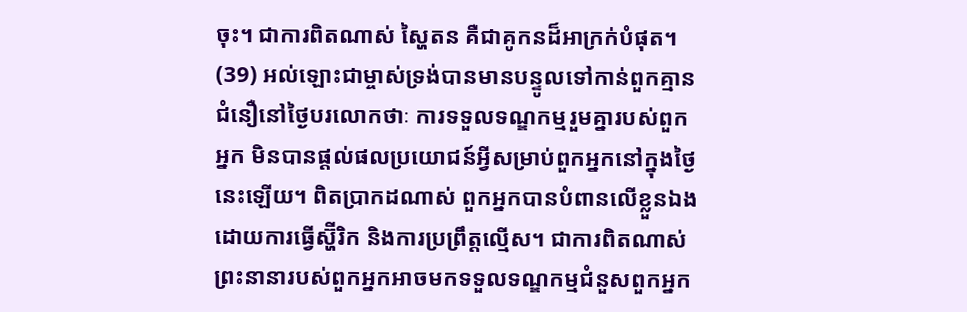ចុះ។ ជាការពិតណាស់ ស្ហៃតន គឺជាគូកនដ៏អាក្រក់បំផុត។
(39) អល់ឡោះជាម្ចាស់ទ្រង់បានមានបន្ទូលទៅកាន់ពួកគ្មានជំនឿនៅថ្ងៃបរលោកថាៈ ការទទួលទណ្ឌកម្មរួមគ្នារបស់ពួកអ្នក មិនបានផ្តល់ផលប្រយោជន៍អ្វីសម្រាប់ពួកអ្នកនៅក្នុងថ្ងៃនេះឡើយ។ ពិតប្រាកដណាស់ ពួកអ្នកបានបំពានលើខ្លួនឯង ដោយការធ្វើស្ហ៊ីរិក និងការប្រព្រឹត្តល្មើស។ ជាការពិតណាស់ ព្រះនានារបស់ពួកអ្នកអាចមកទទួលទណ្ឌកម្មជំនួសពួកអ្នក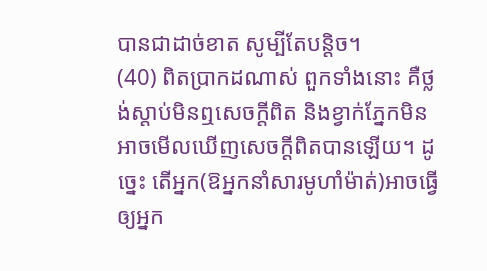បានជាដាច់ខាត សូម្បីតែបន្តិច។
(40) ពិតប្រាកដណាស់ ពួកទាំងនោះ គឺថ្លង់ស្តាប់មិនឮសេចក្តីពិត និងខ្វាក់ភ្នែកមិនអាចមើលឃើញសេចក្តីពិតបានឡើយ។ ដូច្នេះ តើអ្នក(ឱអ្នកនាំសារមូហាំម៉ាត់)អាចធ្វើឲ្យអ្នក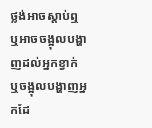ថ្លង់អាចស្តាប់ឮ ឬអាចចង្អុលបង្ហាញដល់អ្នកខ្វាក់ ឬចង្អុលបង្ហាញអ្នកដែ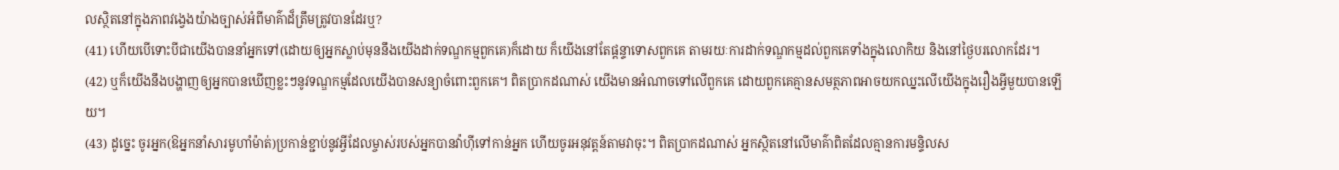លស្ថិតនៅក្នុងភាពវង្វេងយ៉ាងច្បាស់អំពីមាគ៌ាដ៏ត្រឹមត្រូវបានដែរឬ?
(41) ហើយបើទោះបីជាយើងបាននាំអ្នកទៅ(ដោយឲ្យអ្នកស្លាប់មុននឹងយើងដាក់ទណ្ឌកម្មពួកគេ)ក៏ដោយ ក៏យើងនៅតែផ្តន្ទាទោសពួកគេ តាមរយៈការដាក់ទណ្ឌកម្មដល់ពួកគេទាំងក្នុងលោកិយ និងនៅថ្ងៃបរលោកដែរ។
(42) ឬក៏យើងនឹងបង្ហាញឲ្យអ្នកបានឃើញខ្លះៗនូវទណ្ឌកម្មដែលយើងបានសន្យាចំពោះពួកគេ។ ពិតប្រាកដណាស់ យើងមានអំណាចទៅលើពួកគេ ដោយពួកគេគ្មានសមត្ថភាពអាចយកឈ្នះលើយើងក្នុងរឿងអ្វីមួយបានឡើយ។
(43) ដូច្នេះ ចូរអ្នក(ឱអ្នកនាំសារមូហាំម៉ាត់)ប្រកាន់ខ្ជាប់នូវអ្វីដែលម្ចាស់របស់អ្នកបានវ៉ាហ៊ីទៅកាន់អ្នក ហើយចូរអនុវត្តន៍តាមវាចុះ។ ពិតប្រាកដណាស់ អ្នកស្ថិតនៅលើមាគ៌ាពិតដែលគ្មានការមន្ទិលស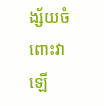ង្ស័យចំពោះវាឡើ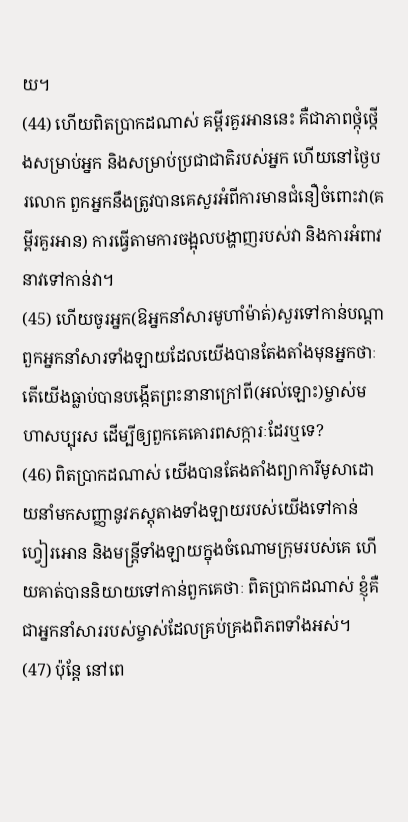យ។
(44) ហើយពិតប្រាកដណាស់ គម្ពីរគួរអាននេះ គឺជាភាពថ្កុំថ្កើងសម្រាប់អ្នក និងសម្រាប់ប្រជាជាតិរបស់អ្នក ហើយនៅថ្ងៃបរលោក ពួកអ្នកនឹងត្រូវបានគេសួរអំពីការមានជំនឿចំពោះវា(គម្ពីរគួរអាន) ការធ្វើតាមការចង្អុលបង្ហាញរបស់វា និងការអំពាវនាវទៅកាន់វា។
(45) ហើយចូរអ្នក(ឱអ្នកនាំសារមូហាំម៉ាត់)សួរទៅកាន់បណ្តាពួកអ្នកនាំសារទាំងឡាយដែលយើងបានតែងតាំងមុនអ្នកថាៈ តើយើងធ្លាប់បានបង្កើតព្រះនានាក្រៅពី(អល់ឡោះ)ម្ចាស់មហាសប្បុរស ដើម្បីឲ្យពួកគេគោរពសក្ការៈដែរឬទេ?
(46) ពិតប្រាកដណាស់ យើងបានតែងតាំងព្យាការីមូសាដោយនាំមកសញ្ញានូវភស្តុតាងទាំងឡាយរបស់យើងទៅកាន់ហ្វៀរអោន និងមន្ត្រីទាំងឡាយក្នុងចំណោមក្រុមរបស់គេ ហើយគាត់បាននិយាយទៅកាន់ពួកគេថាៈ ពិតប្រាកដណាស់ ខ្ញុំគឺជាអ្នកនាំសាររបស់ម្ចាស់ដែលគ្រប់គ្រងពិភពទាំងអស់។
(47) ប៉ុន្តែ នៅពេ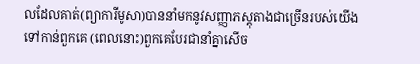លដែលគាត់(ព្យាការីមូសា)បាននាំមកនូវសញ្ញាភស្តុតាងជាច្រើនរបស់យើងទៅកាន់ពួកគេ (ពេលនោះ)ពួកគេបែរជានាំគ្នាសើច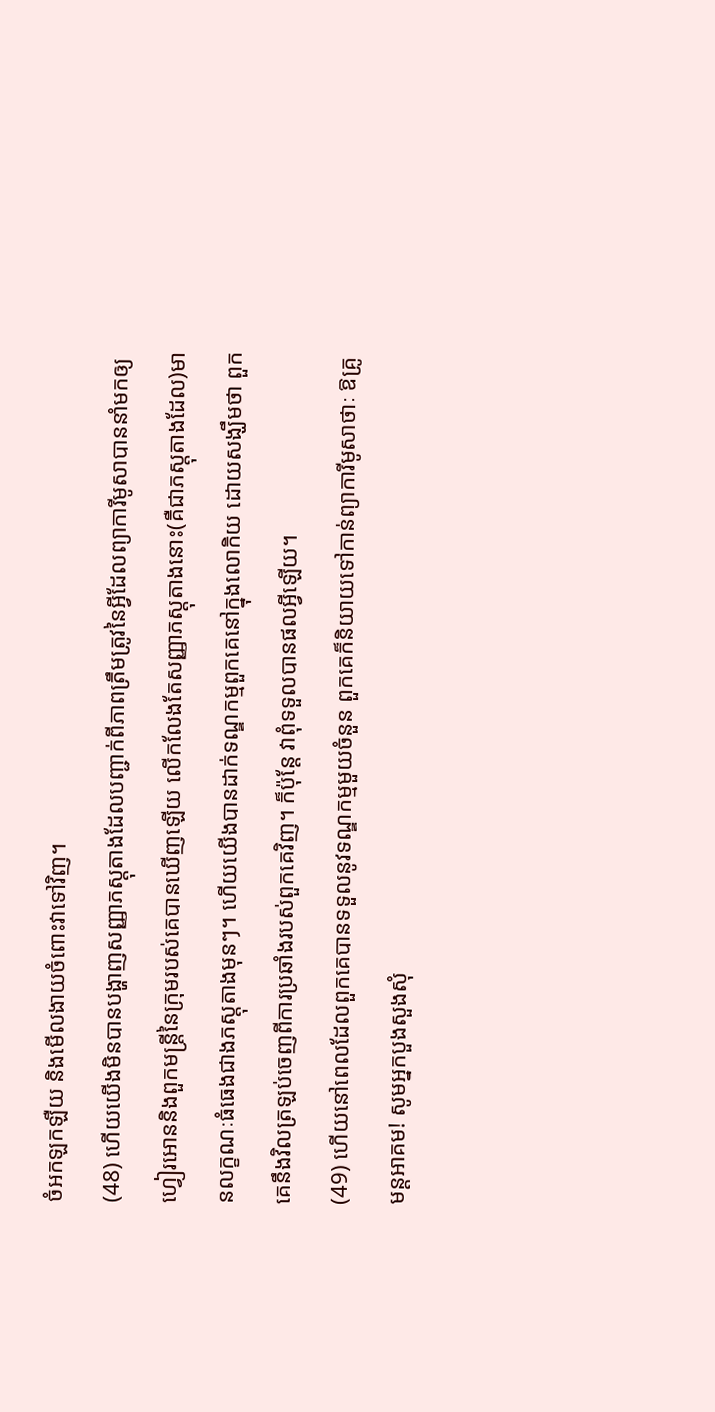ចំអកឡកឡឺយ និងមើលងាយចំពោះវាទៅវិញ។
(48) ហើយយើងមិនបានបង្ហាញសញ្ញាភស្តុតាងដែលបញ្ជាក់ពីភាពត្រឹមត្រូវនៃអ្វីដែលព្យាការីមូសាបាននាំមកឲ្យហ្វៀរអោននិងពួកមន្ត្រីនៃក្រុមរបស់គេបានឃើញឡើយ លើកលែងតែសញ្ញាភស្តុតាងនោះ(គឺជាភស្តុតាងដែល)មានលក្ខណៈធំធេងជាងភស្តុតាងមុនៗ។ ហើយយើងបានដាក់ទណ្ឌកម្មពួកគេនៅក្នុងលោកិយ ដោយសង្ឃឹមថា ពួកគេនឹងវិលត្រឡប់ចេញពីការប្រឆាំងរបស់ពួកគេវិញ។ ក៏ប៉ុន្តែ វាពុំទទួលបានផលអ្វីឡើយ។
(49) ហើយនៅពេលដែលពួកគេបានទទួលនូវទណ្ឌកម្មមួយចំនួន ពួកគេក៏និយាយទៅកាន់ព្យាការីមូសាថាៈ ឱគ្រូមន្តអាគម! សូមអ្នកបួងសួងសុំ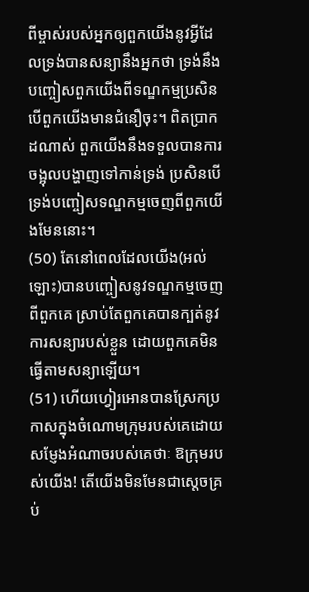ពីម្ចាស់របស់អ្នកឲ្យពួកយើងនូវអ្វីដែលទ្រង់បានសន្យានឹងអ្នកថា ទ្រង់នឹងបញ្ចៀសពួកយើងពីទណ្ឌកម្មប្រសិនបើពួកយើងមានជំនឿចុះ។ ពិតប្រាកដណាស់ ពួកយើងនឹងទទួលបានការចង្អុលបង្ហាញទៅកាន់ទ្រង់ ប្រសិនបើទ្រង់បញ្ចៀសទណ្ឌកម្មចេញពីពួកយើងមែននោះ។
(50) តែនៅពេលដែលយើង(អល់ឡោះ)បានបញ្ចៀសនូវទណ្ឌកម្មចេញពីពួកគេ ស្រាប់តែពួកគេបានក្បត់នូវការសន្យារបស់ខ្លួន ដោយពួកគេមិនធ្វើតាមសន្យាឡើយ។
(51) ហើយហ្វៀរអោនបានស្រែកប្រកាសក្នុងចំណោមក្រុមរបស់គេដោយសម្ញែងអំណាចរបស់គេថាៈ ឱក្រុមរបស់យើង! តើយើងមិនមែនជាស្តេចគ្រប់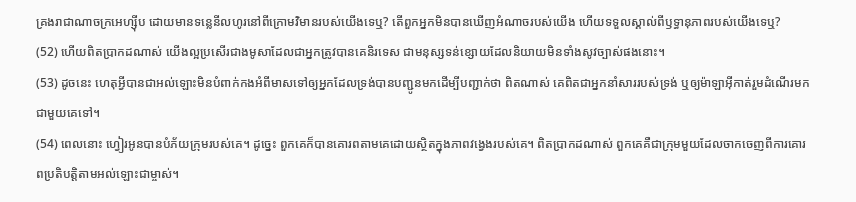គ្រងរាជាណាចក្រអេហ្ស៊ីប ដោយមានទន្លេនីលហូរនៅពីក្រោមវិមានរបស់យើងទេឬ? តើពួកអ្នកមិនបានឃើញអំណាចរបស់យើង ហើយទទួលស្គាល់ពីឫទ្ធានុភាពរបស់យើងទេឬ?
(52) ហើយពិតប្រាកដណាស់ យើងល្អប្រសើរជាងមូសាដែលជាអ្នកត្រូវបានគេនិរទេស ជាមនុស្សទន់ខ្សោយដែលនិយាយមិនទាំងសូវច្បាស់ផងនោះ។
(53) ដូចនេះ ហេតុអ្វីបានជាអល់ឡោះមិនបំពាក់កងអំពីមាសទៅឲ្យអ្នកដែលទ្រង់បានបញ្ជូនមកដើម្បីបញ្ជាក់ថា ពិតណាស់ គេពិតជាអ្នកនាំសាររបស់ទ្រង់ ឬឲ្យម៉ាឡាអ៊ីកាត់រួមដំណើរមកជាមួយគេទៅ។
(54) ពេលនោះ ហ្វៀរអូនបានបំភ័យក្រុមរបស់គេ។ ដូច្នេះ ពួកគេក៏បានគោរពតាមគេដោយស្ថិតក្នុងភាពវង្វេងរបស់គេ។ ពិតប្រាកដណាស់ ពួកគេគឺជាក្រុមមួយដែលចាកចេញពីការគោរពប្រតិបត្តិតាមអល់ឡោះជាម្ចាស់។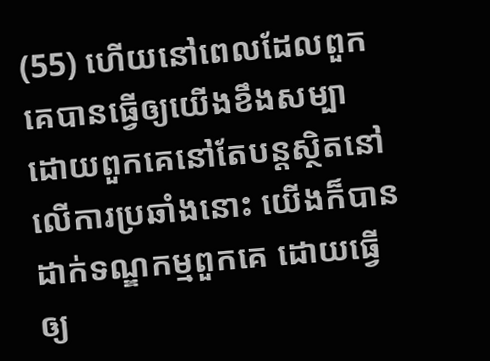(55) ហើយនៅពេលដែលពួកគេបានធ្វើឲ្យយើងខឹងសម្បា ដោយពួកគេនៅតែបន្តស្ថិតនៅលើការប្រឆាំងនោះ យើងក៏បានដាក់ទណ្ឌកម្មពួកគេ ដោយធ្វើឲ្យ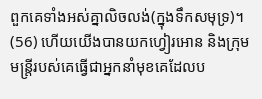ពួកគេទាំងអស់គ្នាលិចលង់(ក្នុងទឹកសមុទ្រ)។
(56) ហើយយើងបានយកហ្វៀរអោន និងក្រុមមន្ត្រីរបស់គេធ្វើជាអ្នកនាំមុខគេដែលប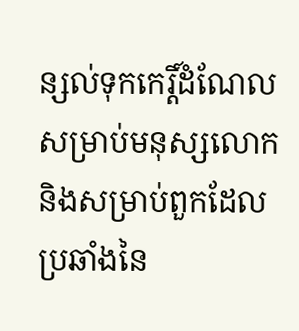ន្សល់ទុកកេរ្តិ៍ដំណែលសម្រាប់មនុស្សលោក និងសម្រាប់ពួកដែលប្រឆាំងនៃ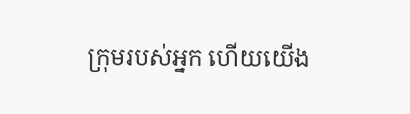ក្រុមរបស់អ្នក ហើយយើង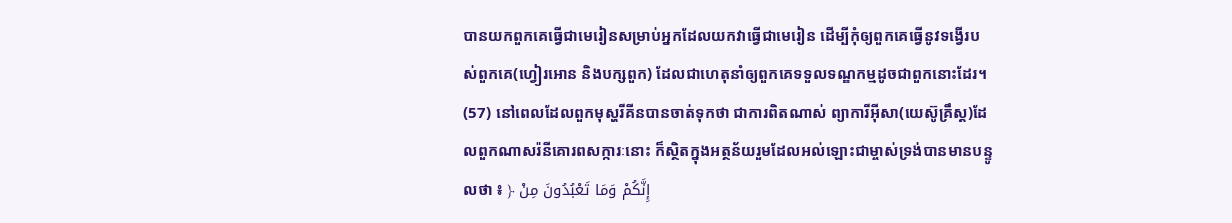បានយកពួកគេធ្វើជាមេរៀនសម្រាប់អ្នកដែលយកវាធ្វើជាមេរៀន ដើម្បីកុំឲ្យពួកគេធ្វើនូវទង្វើរបស់ពួកគេ(ហ្វៀរអោន និងបក្សពួក) ដែលជាហេតុនាំឲ្យពួកគេទទួលទណ្ឌកម្មដូចជាពួកនោះដែរ។
(57) នៅពេលដែលពួកមុស្ហរីគីនបានចាត់ទុកថា ជាការពិតណាស់ ព្យាការីអ៊ីសា(យេស៊ូគ្រឹស្ត)ដែលពួកណាសរ៉នីគោរពសក្ការៈនោះ ក៏ស្ថិតក្នុងអត្ថន័យរួមដែលអល់ឡោះជាម្ចាស់ទ្រង់បានមានបន្ទូលថា ៖ ﴿ إِنَّكُمْ وَمَا تَعْبُدُونَ مِنْ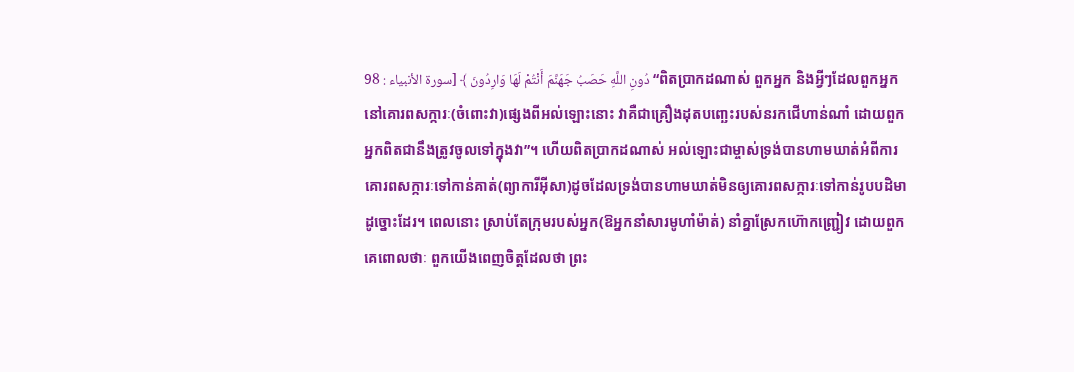دُونِ اللَّهِ حَصَبُ جَهَنَّمَ أَنْتُمْ لَهَا وَارِدُونَ ﴾ [سورة الأنبياء : 98 “ពិតប្រាកដណាស់ ពួកអ្នក និងអ្វីៗដែលពួកអ្នកនៅគោរពសក្ការៈ(ចំពោះវា)ផេ្សងពីអល់ឡោះនោះ វាគឺជាគ្រឿងដុតបពោ្ឆះរបស់នរកជើហាន់ណាំ ដោយពួកអ្នកពិតជានឹងត្រូវចូលទៅក្នុងវា”។ ហើយពិតប្រាកដណាស់ អល់ឡោះជាម្ចាស់ទ្រង់បានហាមឃាត់អំពីការគោរពសក្ការៈទៅកាន់គាត់(ព្យាការីអ៊ីសា)ដូចដែលទ្រង់បានហាមឃាត់មិនឲ្យគោរពសក្ការៈទៅកាន់រូបបដិមាដូច្នោះដែរ។ ពេលនោះ ស្រាប់តែក្រុមរបស់អ្នក(ឱអ្នកនាំសារមូហាំម៉ាត់) នាំគ្នាស្រែកហ៊ោកញ្ជ្រៀវ ដោយពួកគេពោលថាៈ ពួកយើងពេញចិត្តដែលថា ព្រះ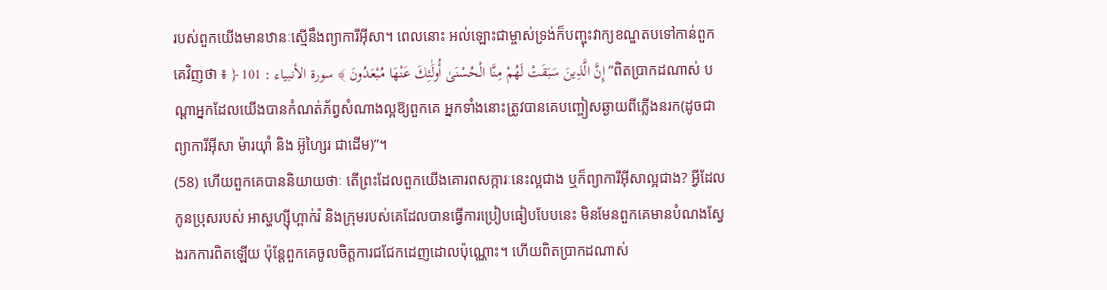របស់ពួកយើងមានឋានៈស្មើនឹងព្យាការីអ៊ីសា។ ពេលនោះ អល់ឡោះជាម្ចាស់ទ្រង់ក៏បញ្ចុះវាក្យខណ្ឌតបទៅកាន់ពួកគេវិញថា ៖ ﴿ إِنَّ الَّذِينَ سَبَقَتْ لَهُمْ مِنَّا الْحُسْنَىٰ أُولَٰئِكَ عَنْهَا مُبْعَدُونَ ﴾ سورة الأنبياء : 101 “ពិតប្រាកដណាស់ បណ្ដាអ្នកដែលយើងបានកំណត់ភ័ព្វសំណាងល្អឱ្យពួកគេ អ្នកទាំងនោះត្រូវបានគេបញ្ចៀសឆ្ងាយពីភ្លើងនរក(ដូចជា ព្យាការីអ៊ីសា ម៉ារយ៉ាំ និង អ៊ូហ្សៃរ ជាដើម)”។
(58) ហើយពួកគេបាននិយាយថាៈ តើព្រះដែលពួកយើងគោរពសក្ការៈនេះល្អជាង ឬក៏ព្យាការីអ៊ីសាល្អជាង? អ្វីដែលកូនប្រុសរបស់ អាស្ហហ្ស៊ីហ្ពាក់រ៉ និងក្រុមរបស់គេដែលបានធ្វើការប្រៀបធៀបបែបនេះ មិនមែនពួកគេមានបំណងស្វែងរកការពិតឡើយ ប៉ុន្តែពួកគេចូលចិត្តការជជែកដេញដោលប៉ុណ្ណោះ។ ហើយពិតប្រាកដណាស់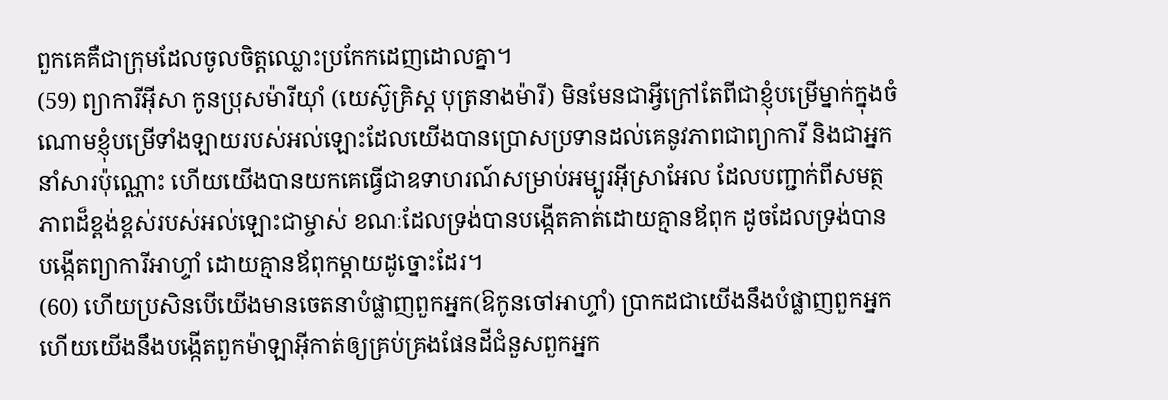ពួកគេគឺជាក្រុមដែលចូលចិត្តឈ្លោះប្រកែកដេញដោលគ្នា។
(59) ព្យាការីអ៊ីសា កូនប្រុសម៉ារីយ៉ាំ (យេស៊ូគ្រិស្ត បុត្រនាងម៉ារី) មិនមែនជាអ្វីក្រៅតែពីជាខ្ញុំបម្រើម្នាក់ក្នុងចំណោមខ្ញុំបម្រើទាំងឡាយរបស់អល់ឡោះដែលយើងបានប្រោសប្រទានដល់គេនូវភាពជាព្យាការី និងជាអ្នកនាំសារប៉ុណ្ណោះ ហើយយើងបានយកគេធ្វើជាឧទាហរណ៍សម្រាប់អម្បូរអ៊ីស្រាអែល ដែលបញ្ជាក់ពីសមត្ថភាពដ៏ខ្ពង់ខ្ពស់របស់អល់ឡោះជាម្ចាស់ ខណៈដែលទ្រង់បានបង្កើតគាត់ដោយគ្មានឪពុក ដូចដែលទ្រង់បានបង្កើតព្យាការីអាហ្ទាំ ដោយគ្មានឪពុកម្តាយដូច្នោះដែរ។
(60) ហើយប្រសិនបើយើងមានចេតនាបំផ្លាញពួកអ្នក(ឱកូនចៅអាហ្ទាំ) ប្រាកដជាយើងនឹងបំផ្លាញពួកអ្នក ហើយយើងនឹងបង្កើតពួកម៉ាឡាអ៊ីកាត់ឲ្យគ្រប់គ្រងផែនដីជំនួសពួកអ្នក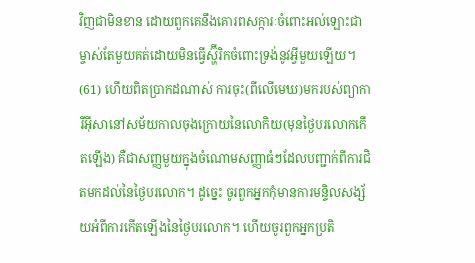វិញជាមិនខាន ដោយពួកគេនឹងគោរពសក្ការៈចំពោះអល់ឡោះជាម្ចាស់តែមួយគត់ដោយមិនធ្វើស្ហ៊ីរិកចំពោះទ្រង់នូវអ្វីមួយឡើយ។
(61) ហើយពិតប្រាកដណាស់ ការចុះ(ពីលើមេឃ)មករបស់ព្យាការីអ៊ីសានៅសម័យកាលចុងក្រោយនៃលោកិយ(មុនថ្ងៃបរលោកកើតឡើង) គឺជាសញ្ញមួយក្នុងចំណោមសញ្ញាធំៗដែលបញ្ជាក់ពីការជិតមកដល់នៃថ្ងៃបរលោក។ ដូច្នេះ ចូរពួកអ្នកកុំមានការមន្ទិលសង្ស័យអំពីការកើតឡើងនៃថ្ងៃបរលោក។ ហើយចូរពួកអ្នកប្រតិ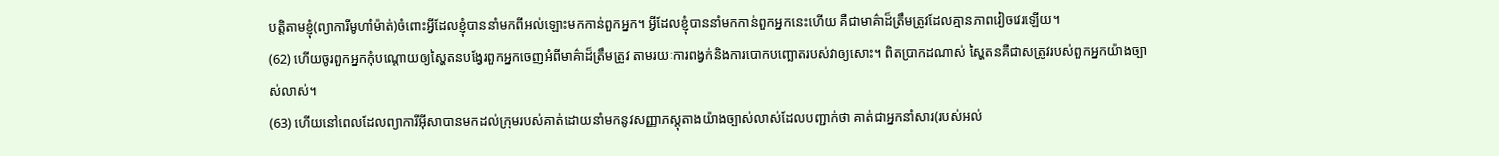បត្តិតាមខ្ញុំ(ព្យាការីមូហាំម៉ាត់)ចំពោះអ្វីដែលខ្ញុំបាននាំមកពីអល់ឡោះមកកាន់ពួកអ្នក។ អ្វីដែលខ្ញុំបាននាំមកកាន់ពួកអ្នកនេះហើយ គឺជាមាគ៌ាដ៏ត្រឹមត្រូវដែលគ្មានភាពវៀចវេរឡើយ។
(62) ហើយចូរពួកអ្នកកុំបណ្តោយឲ្យស្ហៃតនបង្វែរពួកអ្នកចេញអំពីមាគ៌ាដ៏ត្រឹមត្រូវ តាមរយៈការពង្វក់និងការបោកបញ្ឆោតរបស់វាឲ្យសោះ។ ពិតប្រាកដណាស់ ស្ហៃតនគឺជាសត្រូវរបស់ពួកអ្នកយ៉ាងច្បាស់លាស់។
(63) ហើយនៅពេលដែលព្យាការីអ៊ីសាបានមកដល់ក្រុមរបស់គាត់ដោយនាំមកនូវសញ្ញាភស្តុតាងយ៉ាងច្បាស់លាស់ដែលបញ្ជាក់ថា គាត់ជាអ្នកនាំសារ(របស់អល់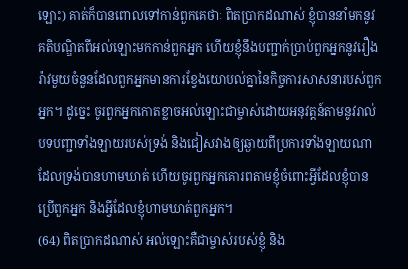ឡោះ) គាត់ក៏បានពោលទៅកាន់ពួកគេថាៈ ពិតប្រាកដណាស់ ខ្ញុំបាននាំមកនូវគតិបណ្ឌិតពីអល់ឡោះមកកាន់ពួកអ្នក ហើយខ្ញុំនឹងបញ្ជាក់ប្រាប់ពួកអ្នកនូវរឿងរ៉ាវមួយចំនួនដែលពួកអ្នកមានការខ្វែងយោបល់គ្នានៃកិច្ចការសាសនារបស់ពួកអ្នក។ ដូច្នេះ ចូរពួកអ្នកកោតខ្លាចអល់ឡោះជាម្ចាស់ដោយអនុវត្តន៍តាមនូវរាល់បទបញ្ជាទាំងឡាយរបស់ទ្រង់ និងជៀសវាងឲ្យឆ្ងាយពីប្រការទាំងឡាយណាដែលទ្រង់បានហាមឃាត់ ហើយចូរពួកអ្នកគោរពតាមខ្ញុំចំពោះអ្វីដែលខ្ញុំបានប្រើពួកអ្នក និងអ្វីដែលខ្ញុំហាមឃាត់ពួកអ្នក។
(64) ពិតប្រាកដណាស់ អល់ឡោះគឺជាម្ចាស់របស់ខ្ញុំ និង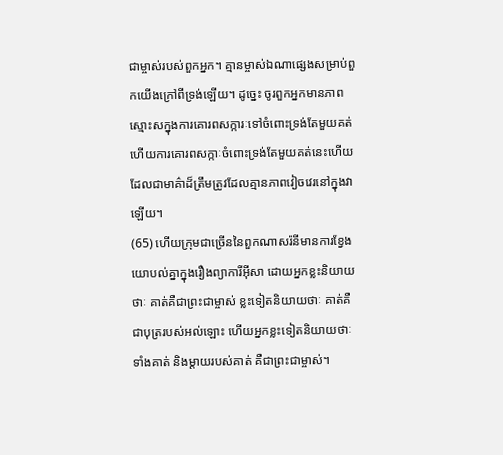ជាម្ចាស់របស់ពួកអ្នក។ គ្មានម្ចាស់ឯណាផ្សេងសម្រាប់ពួកយើងក្រៅពីទ្រង់ឡើយ។ ដូច្នេះ ចូរពួកអ្នកមានភាពស្មោះសក្នុងការគោរពសក្ការៈទៅចំពោះទ្រង់តែមួយគត់ ហើយការគោរពសក្កាៈចំពោះទ្រង់តែមួយគត់នេះហើយ ដែលជាមាគ៌ាដ៏ត្រឹមត្រូវដែលគ្មានភាពវៀចវេរនៅក្នុងវាឡើយ។
(65) ហើយក្រុមជាច្រើននៃពួកណាសរ៉នីមានការខ្វែងយោបល់គ្នាក្នុងរឿងព្យាការីអ៊ីសា ដោយអ្នកខ្លះនិយាយថាៈ គាត់គឺជាព្រះជាម្ចាស់ ខ្លះទៀតនិយាយថាៈ គាត់គឺជាបុត្ររបស់អល់ឡោះ ហើយអ្នកខ្លះទៀតនិយាយថាៈ ទាំងគាត់ និងម្តាយរបស់គាត់ គឺជាព្រះជាម្ចាស់។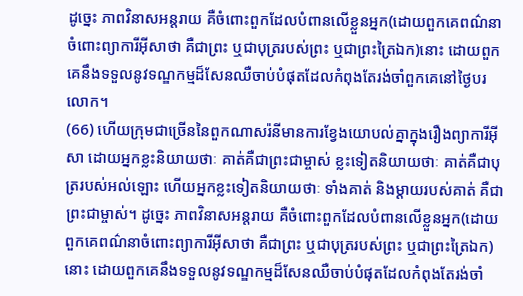ដូច្នេះ ភាពវិនាសអន្តរាយ គឺចំពោះពួកដែលបំពានលើខ្លួនអ្នក(ដោយពួកគេពណ៌នាចំពោះព្យាការីអ៊ីសាថា គឺជាព្រះ ឬជាបុត្ររបស់ព្រះ ឬជាព្រះត្រៃឯក)នោះ ដោយពួកគេនឹងទទួលនូវទណ្ឌកម្មដ៏សែនឈឺចាប់បំផុតដែលកំពុងតែរង់ចាំពួកគេនៅថ្ងៃបរលោក។
(66) ហើយក្រុមជាច្រើននៃពួកណាសរ៉នីមានការខ្វែងយោបល់គ្នាក្នុងរឿងព្យាការីអ៊ីសា ដោយអ្នកខ្លះនិយាយថាៈ គាត់គឺជាព្រះជាម្ចាស់ ខ្លះទៀតនិយាយថាៈ គាត់គឺជាបុត្ររបស់អល់ឡោះ ហើយអ្នកខ្លះទៀតនិយាយថាៈ ទាំងគាត់ និងម្តាយរបស់គាត់ គឺជាព្រះជាម្ចាស់។ ដូច្នេះ ភាពវិនាសអន្តរាយ គឺចំពោះពួកដែលបំពានលើខ្លួនអ្នក(ដោយពួកគេពណ៌នាចំពោះព្យាការីអ៊ីសាថា គឺជាព្រះ ឬជាបុត្ររបស់ព្រះ ឬជាព្រះត្រៃឯក)នោះ ដោយពួកគេនឹងទទួលនូវទណ្ឌកម្មដ៏សែនឈឺចាប់បំផុតដែលកំពុងតែរង់ចាំ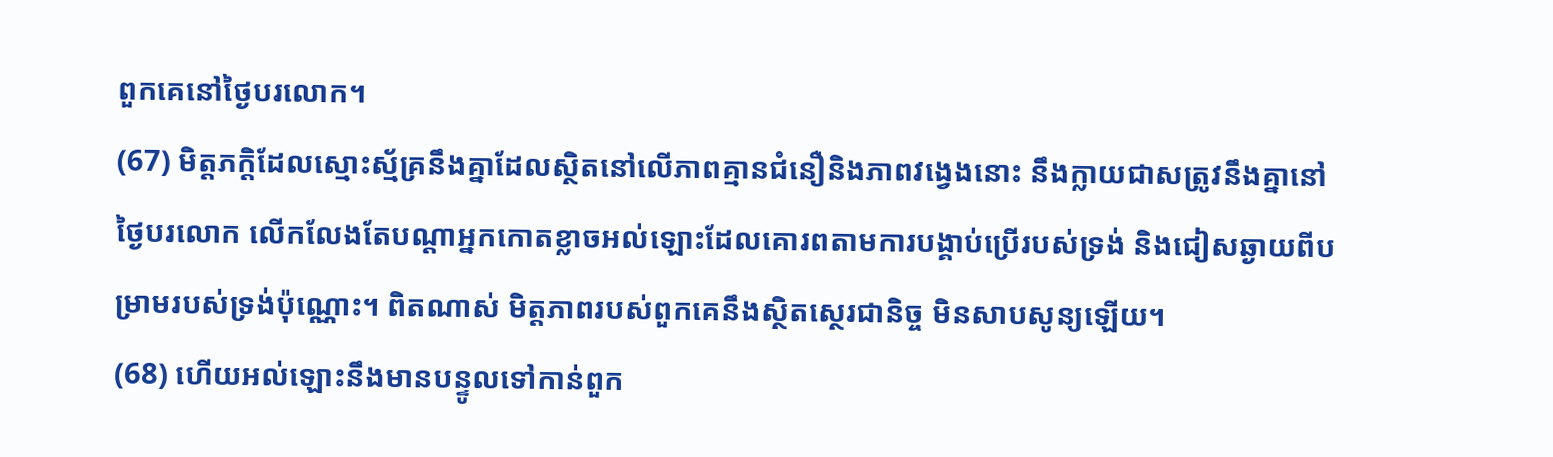ពួកគេនៅថ្ងៃបរលោក។
(67) មិត្តភក្តិដែលស្មោះស្ម័គ្រនឹងគ្នាដែលស្ថិតនៅលើភាពគ្មានជំនឿនិងភាពវង្វេងនោះ នឹងក្លាយជាសត្រូវនឹងគ្នានៅថ្ងៃបរលោក លើកលែងតែបណ្តាអ្នកកោតខ្លាចអល់ឡោះដែលគោរពតាមការបង្គាប់ប្រើរបស់ទ្រង់ និងជៀសឆ្ងាយពីបម្រាមរបស់ទ្រង់ប៉ុណ្ណោះ។ ពិតណាស់ មិត្តភាពរបស់ពួកគេនឹងស្ថិតស្ថេរជានិច្ច មិនសាបសូន្យឡើយ។
(68) ហើយអល់ឡោះនឹងមានបន្ទូលទៅកាន់ពួក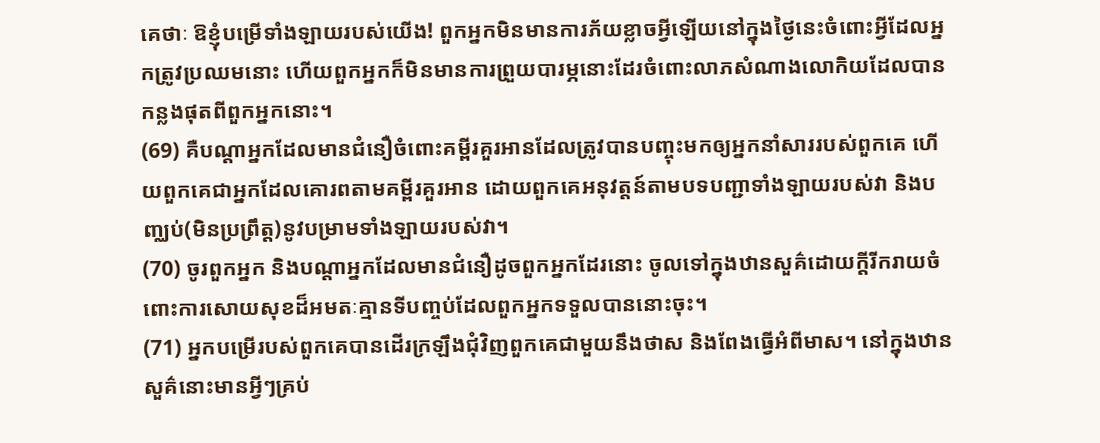គេថាៈ ឱខ្ញុំបម្រើទាំងឡាយរបស់យើង! ពួកអ្នកមិនមានការភ័យខ្លាចអ្វីឡើយនៅក្នុងថ្ងៃនេះចំពោះអ្វីដែលអ្នកត្រូវប្រឈមនោះ ហើយពួកអ្នកក៏មិនមានការព្រួយបារម្ភនោះដែរចំពោះលាភសំណាងលោកិយដែលបានកន្លងផុតពីពួកអ្នកនោះ។
(69) គឺបណ្តាអ្នកដែលមានជំនឿចំពោះគម្ពីរគួរអានដែលត្រូវបានបញ្ចុះមកឲ្យអ្នកនាំសាររបស់ពួកគេ ហើយពួកគេជាអ្នកដែលគោរពតាមគម្ពីរគួរអាន ដោយពួកគេអនុវត្តន៍តាមបទបញ្ជាទាំងឡាយរបស់វា និងបញ្ឈប់(មិនប្រព្រឹត្ត)នូវបម្រាមទាំងឡាយរបស់វា។
(70) ចូរពួកអ្នក និងបណ្តាអ្នកដែលមានជំនឿដូចពួកអ្នកដែរនោះ ចូលទៅក្នុងឋានសួគ៌ដោយក្តីរីករាយចំពោះការសោយសុខដ៏អមតៈគ្មានទីបញ្ចប់ដែលពួកអ្នកទទួលបាននោះចុះ។
(71) អ្នកបម្រើរបស់ពួកគេបានដើរក្រឡឹងជុំវិញពួកគេជាមួយនឹងថាស និងពែងធ្វើអំពីមាស។ នៅក្នុងឋានសួគ៌នោះមានអ្វីៗគ្រប់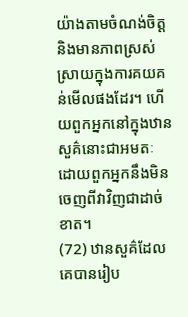យ៉ាងតាមចំណង់ចិត្ត និងមានភាពស្រស់ស្រាយក្នុងការគយគន់មើលផងដែរ។ ហើយពួកអ្នកនៅក្នុងឋានសួគ៌នោះជាអមតៈ ដោយពួកអ្នកនឹងមិនចេញពីវាវិញជាដាច់ខាត។
(72) ឋានសួគ៌ដែលគេបានរៀប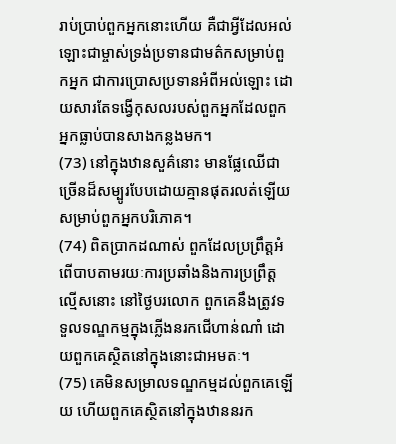រាប់ប្រាប់ពួកអ្នកនោះហើយ គឺជាអ្វីដែលអល់ឡោះជាម្ចាស់ទ្រង់ប្រទានជាមត៌កសម្រាប់ពួកអ្នក ជាការប្រោសប្រទានអំពីអល់ឡោះ ដោយសារតែទង្វើកុសលរបស់ពួកអ្នកដែលពួកអ្នកធ្លាប់បានសាងកន្លងមក។
(73) នៅក្នុងឋានសួគ៌នោះ មានផ្លែឈើជាច្រើនដ៏សម្បូរបែបដោយគ្មានផុតរលត់ឡើយសម្រាប់ពួកអ្នកបរិភោគ។
(74) ពិតប្រាកដណាស់ ពួកដែលប្រព្រឹត្តអំពើបាបតាមរយៈការប្រឆាំងនិងការប្រព្រឹត្តល្មើសនោះ នៅថ្ងៃបរលោក ពួកគេនឹងត្រូវទទួលទណ្ឌកម្មក្នុងភ្លើងនរកជើហាន់ណាំ ដោយពួកគេស្ថិតនៅក្នុងនោះជាអមតៈ។
(75) គេមិនសម្រាលទណ្ឌកម្មដល់ពួកគេឡើយ ហើយពួកគេស្ថិតនៅក្នុងឋាននរក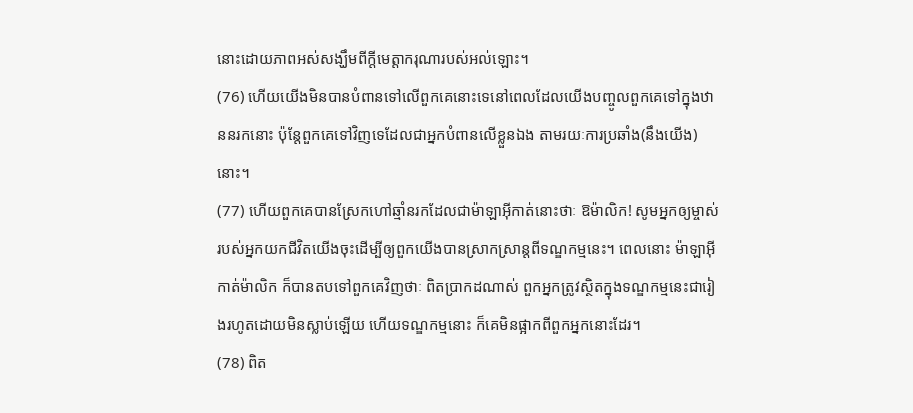នោះដោយភាពអស់សង្ឃឹមពីក្តីមេត្តាករុណារបស់អល់ឡោះ។
(76) ហើយយើងមិនបានបំពានទៅលើពួកគេនោះទេនៅពេលដែលយើងបញ្ចូលពួកគេទៅក្នុងឋាននរកនោះ ប៉ុន្តែពួកគេទៅវិញទេដែលជាអ្នកបំពានលើខ្លួនឯង តាមរយៈការប្រឆាំង(នឹងយើង)នោះ។
(77) ហើយពួកគេបានស្រែកហៅឆ្មាំនរកដែលជាម៉ាឡាអ៊ីកាត់នោះថាៈ ឱម៉ាលិក! សូមអ្នកឲ្យម្ចាស់របស់អ្នកយកជីវិតយើងចុះដើម្បីឲ្យពួកយើងបានស្រាកស្រាន្តពីទណ្ឌកម្មនេះ។ ពេលនោះ ម៉ាឡាអ៊ីកាត់ម៉ាលិក ក៏បានតបទៅពួកគេវិញថាៈ ពិតប្រាកដណាស់ ពួកអ្នកត្រូវស្ថិតក្នុងទណ្ឌកម្មនេះជារៀងរហូតដោយមិនស្លាប់ឡើយ ហើយទណ្ឌកម្មនោះ ក៏គេមិនផ្អាកពីពួកអ្នកនោះដែរ។
(78) ពិត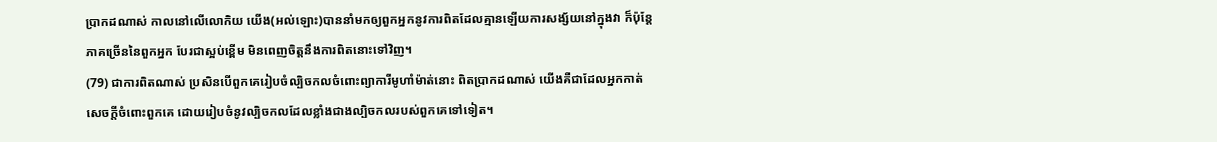ប្រាកដណាស់ កាលនៅលើលោកិយ យើង(អល់ឡោះ)បាននាំមកឲ្យពួកអ្នកនូវការពិតដែលគ្មានឡើយការសង្ស័យនៅក្នុងវា ក៏ប៉ុន្តែភាគច្រើននៃពួកអ្នក បែរជាស្អប់ខ្ពើម មិនពេញចិត្តនឹងការពិតនោះទៅវិញ។
(79) ជាការពិតណាស់ ប្រសិនបើពួកគេរៀបចំល្បិចកលចំពោះព្យាការីមូហាំម៉ាត់នោះ ពិតប្រាកដណាស់ យើងគឺជាដែលអ្នកកាត់សេចក្តីចំពោះពួកគេ ដោយរៀបចំនូវល្បិចកលដែលខ្លាំងជាងល្បិចកលរបស់ពួកគេទៅទៀត។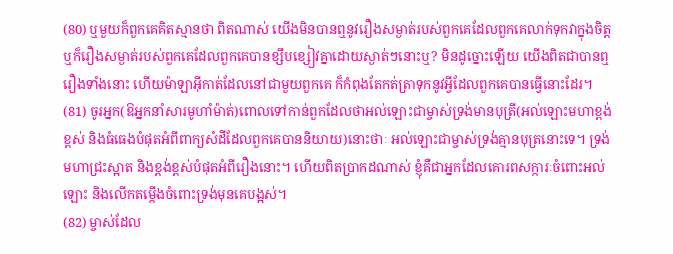(80) ឬមួយក៏ពួកគេគិតស្មានថា ពិតណាស់ យើងមិនបានឮនូវរឿងសម្ងាត់របស់ពួកគេដែលពួកគេលាក់ទុកវាក្នុងចិត្ត ឬក៏រឿងសម្ងាត់របស់ពួកគេដែលពួកគេបានខ្សឹបខ្សៀវគ្នាដោយស្ងាត់ៗនោះឬ? មិនដូច្នោះឡើយ យើងពិតជាបានឮរឿងទាំងនោះ ហើយម៉ាឡាអ៊ីកាត់ដែលនៅជាមួយពួកគេ ក៏កំពុងតែកត់ត្រាទុកនូវអ្វីដែលពួកគេបានធ្វើនោះដែរ។
(81) ចូរអ្នក(ឱអ្នកនាំសារមូហាំម៉ាត់)ពោលទៅកាន់ពួកដែលថាអល់ឡោះជាម្ចាស់ទ្រង់មានបុត្រី(អល់ឡោះមហាខ្ពង់ខ្ពស់ និងធំធេងបំផុតអំពីពាក្យសំដីដែលពួកគេបាននិយាយ)នោះថាៈ អល់ឡោះជាម្ចាស់ទ្រង់គ្មានបុត្រនោះទេ។ ទ្រង់មហាជ្រះស្អាត និងខ្ពង់ខ្ពស់បំផុតអំពីរឿងនោះ។ ហើយពិតប្រាកដណាស់ ខ្ញុំគឺជាអ្នកដែលគោរពសក្ការៈចំពោះអល់ឡោះ និងលើកតម្កើងចំពោះទ្រង់មុនគេបង្អស់។
(82) ម្ចាស់ដែល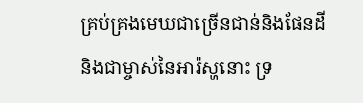គ្រប់គ្រងមេឃជាច្រើនជាន់និងផែនដី និងជាម្ចាស់នៃអារ៉ស្ហនោះ ទ្រ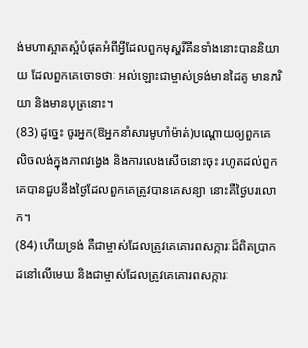ង់មហាស្អាតស្អំបំផុតអំពីអ្វីដែលពួកមុស្ហរីគីនទាំងនោះបាននិយាយ ដែលពួកគេចោទថាៈ អល់ឡោះជាម្ចាស់ទ្រង់មានដៃគូ មានភរិយា និងមានបុត្រនោះ។
(83) ដូច្នេះ ចូរអ្នក(ឱអ្នកនាំសារមូហាំម៉ាត់)បណ្តោយឲ្យពួកគេលិចលង់ក្នុងភាពវង្វេង និងការលេងសើចនោះចុះ រហូតដល់ពួកគេបានជួបនឹងថ្ងៃដែលពួកគេត្រូវបានគេសន្យា នោះគឺថ្ងៃបរលោក។
(84) ហើយទ្រង់ គឺជាម្ចាស់ដែលត្រូវគេគោរពសក្ការៈដ៏ពិតប្រាកដនៅលើមេឃ និងជាម្ចាស់ដែលត្រូវគេគោរពសក្ការៈ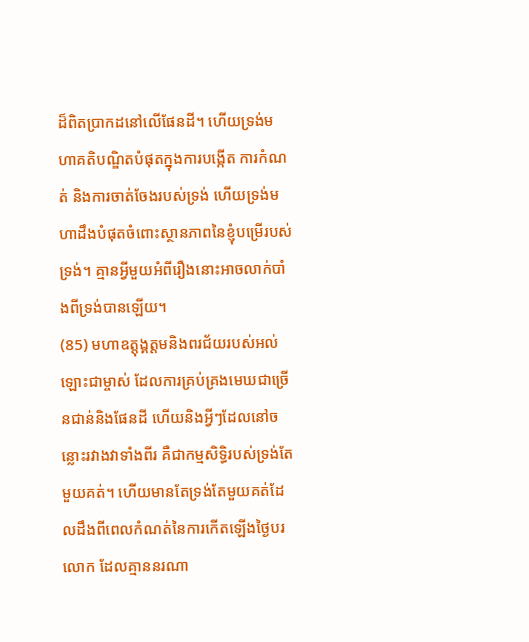ដ៏ពិតប្រាកដនៅលើផែនដី។ ហើយទ្រង់មហាគតិបណ្ឌិតបំផុតក្នុងការបង្កើត ការកំណត់ និងការចាត់ចែងរបស់ទ្រង់ ហើយទ្រង់មហាដឹងបំផុតចំពោះស្ថានភាពនៃខ្ញុំបម្រើរបស់ទ្រង់។ គ្មានអ្វីមួយអំពីរឿងនោះអាចលាក់បាំងពីទ្រង់បានឡើយ។
(85) មហាឧត្តុង្គត្តមនិងពរជ័យរបស់អល់ឡោះជាម្ចាស់ ដែលការគ្រប់គ្រងមេឃជាច្រើនជាន់និងផែនដី ហើយនិងអ្វីៗដែលនៅចន្លោះរវាងវាទាំងពីរ គឺជាកម្មសិទ្ធិរបស់ទ្រង់តែមួយគត់។ ហើយមានតែទ្រង់តែមួយគត់ដែលដឹងពីពេលកំណត់នៃការកើតឡើងថ្ងៃបរលោក ដែលគ្មាននរណា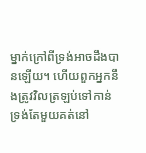ម្នាក់ក្រៅពីទ្រង់អាចដឹងបានឡើយ។ ហើយពួកអ្នកនឹងត្រូវវិលត្រឡប់ទៅកាន់ទ្រង់តែមួយគត់នៅ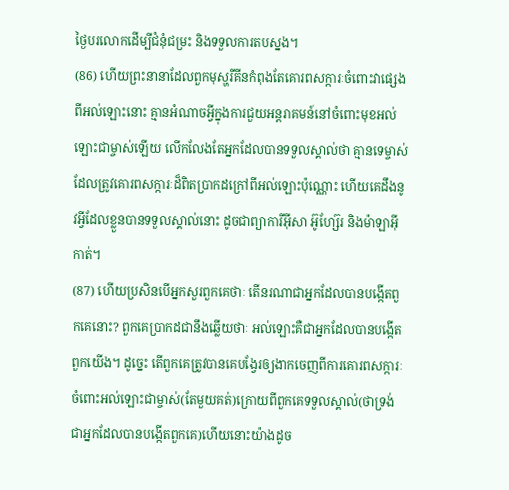ថ្ងៃបរលោកដើម្បីជំនុំជម្រះ និងទទួលការតបស្នង។
(86) ហើយព្រះនានាដែលពួកមុស្ហរីគីនកំពុងតែគោរពសក្ការៈចំពោះវាផ្សេងពីអល់ឡោះនោះ គ្មានអំណាចអ្វីក្នុងការជួយអន្តរាគមន៍នៅចំពោះមុខអល់ឡោះជាម្ចាស់ឡើយ លើកលែងតែអ្នកដែលបានទទួលស្គាល់ថា គ្មានទេម្ចាស់ដែលត្រូវគោរពសក្ការៈដ៏ពិតប្រាកដក្រៅពីអល់ឡោះប៉ុណ្ណោះ ហើយគេដឹងនូវអ្វីដែលខ្លួនបានទទួលស្គាល់នោះ ដូចជាព្យាការីអ៊ីសា អ៊ូហ្ស៊ែរ និងម៉ាឡាអ៊ីកាត់។
(87) ហើយប្រសិនបើអ្នកសួរពួកគេថាៈ តើនរណាជាអ្នកដែលបានបង្កើតពួកគេនោះ? ពួកគេប្រាកដជានឹងឆ្លើយថាៈ អល់ឡោះគឺជាអ្នកដែលបានបង្កើតពួកយើង។ ដូច្នេះ តើពួកគេត្រូវបានគេបង្វែរឲ្យងាកចេញពីការគោរពសក្ការៈចំពោះអល់ឡោះជាម្ចាស់(តែមួយគត់)ក្រោយពីពួកគេទទួលស្គាល់(ថាទ្រង់ជាអ្នកដែលបានបង្កើតពួកគេ)ហើយនោះយ៉ាងដូច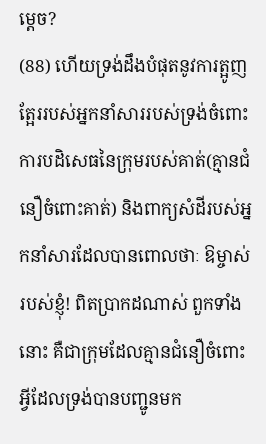ម្តេច?
(88) ហើយទ្រង់ដឹងបំផុតនូវការត្អូញត្អែររបស់អ្នកនាំសាររបស់ទ្រង់ចំពោះការបដិសេធនៃក្រុមរបស់គាត់(គ្មានជំនឿចំពោះគាត់) និងពាក្យសំដីរបស់អ្នកនាំសារដែលបានពោលថាៈ ឱម្ចាស់របស់ខ្ញុំ! ពិតប្រាកដណាស់ ពួកទាំងនោះ គឺជាក្រុមដែលគ្មានជំនឿចំពោះអ្វីដែលទ្រង់បានបញ្ជូនមក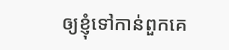ឲ្យខ្ញុំទៅកាន់ពួកគេ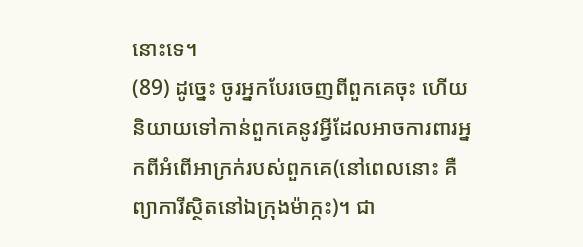នោះទេ។
(89) ដូច្នេះ ចូរអ្នកបែរចេញពីពួកគេចុះ ហើយនិយាយទៅកាន់ពួកគេនូវអ្វីដែលអាចការពារអ្នកពីអំពើអាក្រក់របស់ពួកគេ(នៅពេលនោះ គឺព្យាការីស្ថិតនៅឯក្រុងម៉ាក្កះ)។ ជា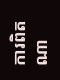ការពិតណា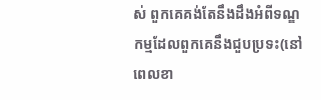ស់ ពួកគេគង់តែនឹងដឹងអំពីទណ្ឌកម្មដែលពួកគេនឹងជួបប្រទះ(នៅពេលខា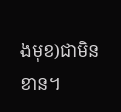ងមុខ)ជាមិនខាន។